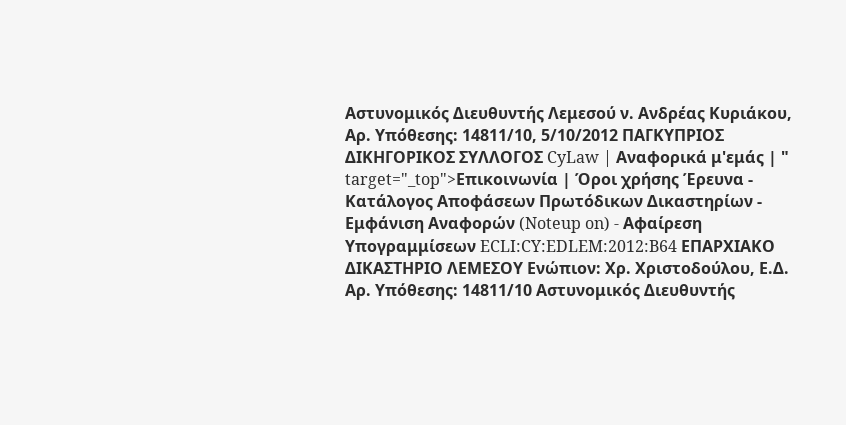Αστυνομικός Διευθυντής Λεμεσού ν. Ανδρέας Κυριάκου, Αρ. Υπόθεσης: 14811/10, 5/10/2012 ΠΑΓΚΥΠΡΙΟΣ ΔΙΚΗΓΟΡΙΚΟΣ ΣΥΛΛΟΓΟΣ CyLaw | Αναφορικά μ'εμάς | " target="_top">Επικοινωνία | Όροι χρήσης Έρευνα - Κατάλογος Αποφάσεων Πρωτόδικων Δικαστηρίων - Εμφάνιση Αναφορών (Noteup on) - Αφαίρεση Υπογραμμίσεων ECLI:CY:EDLEM:2012:B64 ΕΠΑΡΧΙΑΚΟ ΔΙΚΑΣΤΗΡΙΟ ΛΕΜΕΣΟΥ Ενώπιον: Χρ. Χριστοδούλου, Ε.Δ. Αρ. Υπόθεσης: 14811/10 Αστυνομικός Διευθυντής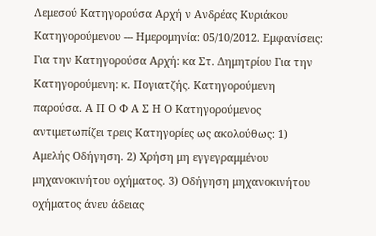Λεμεσού Κατηγορούσα Αρχή ν Ανδρέας Κυριάκου Κατηγορούμενου --- Ημερομηνία: 05/10/2012. Εμφανίσεις: Για την Κατηγορούσα Αρχή: κα Στ. Δημητρίου Για την Κατηγορούμενη: κ. Πογιατζής. Κατηγορούμενη παρούσα. Α Π Ο Φ Α Σ Η Ο Κατηγορούμενος αντιμετωπίζει τρεις Κατηγορίες ως ακολούθως: 1) Αμελής Οδήγηση. 2) Χρήση μη εγγεγραμμένου μηχανοκινήτου οχήματος. 3) Οδήγηση μηχανοκινήτου οχήματος άνευ άδειας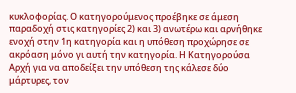κυκλοφορίας. Ο κατηγορούμενος προέβηκε σε άμεση παραδοχή στις κατηγορίες 2) και 3) ανωτέρω και αρνήθηκε ενοχή στην 1η κατηγορία και η υπόθεση προχώρησε σε ακρόαση μόνο γι αυτή την κατηγορία. Η Κατηγορούσα Αρχή για να αποδείξει την υπόθεση της κάλεσε δύο μάρτυρες, τον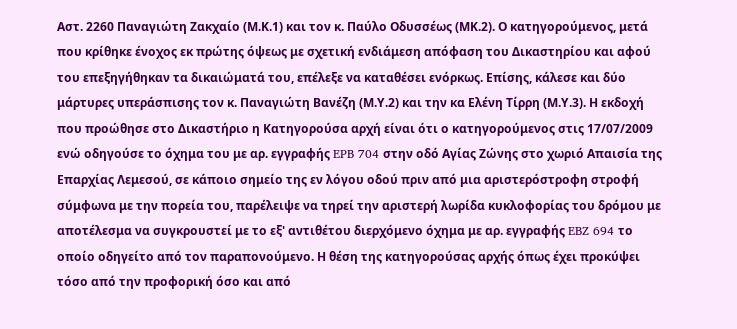Αστ. 2260 Παναγιώτη Ζακχαίο (Μ.Κ.1) και τον κ. Παύλο Οδυσσέως (ΜΚ.2). Ο κατηγορούμενος, μετά που κρίθηκε ένοχος εκ πρώτης όψεως με σχετική ενδιάμεση απόφαση του Δικαστηρίου και αφού του επεξηγήθηκαν τα δικαιώματά του, επέλεξε να καταθέσει ενόρκως. Επίσης, κάλεσε και δύο μάρτυρες υπεράσπισης τον κ. Παναγιώτη Βανέζη (Μ.Υ.2) και την κα Ελένη Τίρρη (Μ.Υ.3). Η εκδοχή που προώθησε στο Δικαστήριο η Κατηγορούσα αρχή είναι ότι ο κατηγορούμενος στις 17/07/2009 ενώ οδηγούσε το όχημα του με αρ. εγγραφής EPB 704 στην οδό Αγίας Ζώνης στο χωριό Απαισία της Επαρχίας Λεμεσού, σε κάποιο σημείο της εν λόγου οδού πριν από μια αριστερόστροφη στροφή σύμφωνα με την πορεία του, παρέλειψε να τηρεί την αριστερή λωρίδα κυκλοφορίας του δρόμου με αποτέλεσμα να συγκρουστεί με το εξ' αντιθέτου διερχόμενο όχημα με αρ. εγγραφής EBZ 694 το οποίο οδηγείτο από τον παραπονούμενο. Η θέση της κατηγορούσας αρχής όπως έχει προκύψει τόσο από την προφορική όσο και από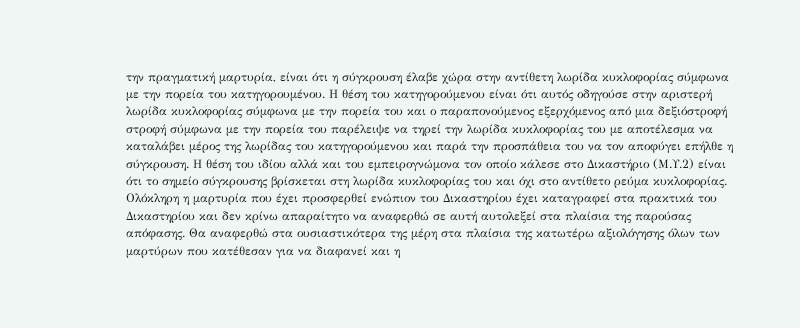την πραγματική μαρτυρία, είναι ότι η σύγκρουση έλαβε χώρα στην αντίθετη λωρίδα κυκλοφορίας σύμφωνα με την πορεία του κατηγορουμένου. Η θέση του κατηγορούμενου είναι ότι αυτός οδηγούσε στην αριστερή λωρίδα κυκλοφορίας σύμφωνα με την πορεία του και ο παραπονούμενος εξερχόμενος από μια δεξιόστροφή στροφή σύμφωνα με την πορεία του παρέλειψε να τηρεί την λωρίδα κυκλοφορίας του με αποτέλεσμα να καταλάβει μέρος της λωρίδας του κατηγορούμενου και παρά την προσπάθεια του να τον αποφύγει επήλθε η σύγκρουση. Η θέση του ιδίου αλλά και του εμπειρογνώμονα τον οποίο κάλεσε στο Δικαστήριο (Μ.Υ.2) είναι ότι το σημείο σύγκρουσης βρίσκεται στη λωρίδα κυκλοφορίας του και όχι στο αντίθετο ρεύμα κυκλοφορίας. Ολόκληρη η μαρτυρία που έχει προσφερθεί ενώπιον του Δικαστηρίου έχει καταγραφεί στα πρακτικά του Δικαστηρίου και δεν κρίνω απαραίτητο να αναφερθώ σε αυτή αυτολεξεί στα πλαίσια της παρούσας απόφασης. Θα αναφερθώ στα ουσιαστικότερα της μέρη στα πλαίσια της κατωτέρω αξιολόγησης όλων των μαρτύρων που κατέθεσαν για να διαφανεί και η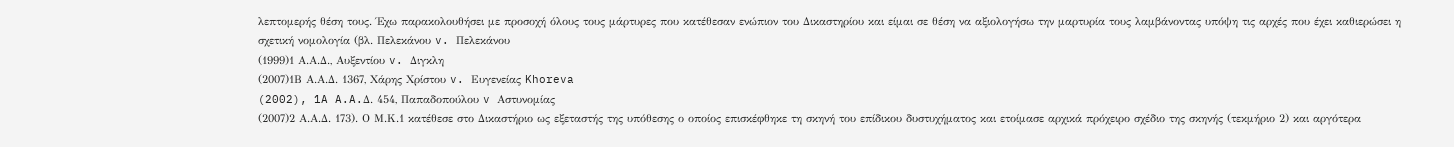λεπτομερής θέση τους. Έχω παρακολουθήσει με προσοχή όλους τους μάρτυρες που κατέθεσαν ενώπιον του Δικαστηρίου και είμαι σε θέση να αξιολογήσω την μαρτυρία τους λαμβάνοντας υπόψη τις αρχές που έχει καθιερώσει η σχετική νομολογία (βλ. Πελεκάνου v. Πελεκάνου
(1999)1 Α.Α.Δ., Αυξεντίου v. Διγκλη
(2007)1Β Α.Α.Δ. 1367, Χάρης Χρίστου v. Ευγενείας Khoreva
(2002), 1A A.A.Δ. 454, Παπαδοπούλου v Αστυνομίας
(2007)2 Α.Α.Δ. 173). Ο Μ.Κ.1 κατέθεσε στο Δικαστήριο ως εξεταστής της υπόθεσης ο οποίος επισκέφθηκε τη σκηνή του επίδικου δυστυχήματος και ετοίμασε αρχικά πρόχειρο σχέδιο της σκηνής (τεκμήριο 2) και αργότερα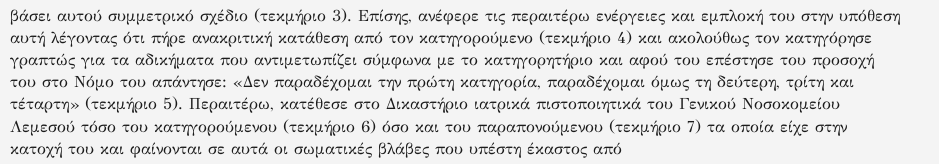βάσει αυτού συμμετρικό σχέδιο (τεκμήριο 3). Επίσης, ανέφερε τις περαιτέρω ενέργειες και εμπλοκή του στην υπόθεση αυτή λέγοντας ότι πήρε ανακριτική κατάθεση από τον κατηγορούμενο (τεκμήριο 4) και ακολούθως τον κατηγόρησε γραπτώς για τα αδικήματα που αντιμετωπίζει σύμφωνα με το κατηγορητήριο και αφού του επέστησε του προσοχή του στο Νόμο του απάντησε: «Δεν παραδέχομαι την πρώτη κατηγορία, παραδέχομαι όμως τη δεύτερη, τρίτη και τέταρτη» (τεκμήριο 5). Περαιτέρω, κατέθεσε στο Δικαστήριο ιατρικά πιστοποιητικά του Γενικού Νοσοκομείου Λεμεσού τόσο του κατηγορούμενου (τεκμήριο 6) όσο και του παραπονούμενου (τεκμήριο 7) τα οποία είχε στην κατοχή του και φαίνονται σε αυτά οι σωματικές βλάβες που υπέστη έκαστος από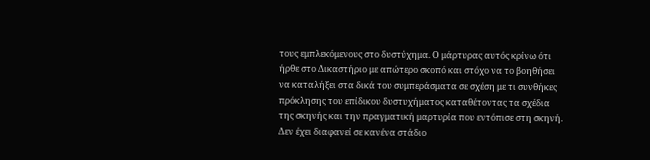τους εμπλεκόμενους στο δυστύχημα. Ο μάρτυρας αυτός κρίνω ότι ήρθε στο Δικαστήριο με απώτερο σκοπό και στόχο να το βοηθήσει να καταλήξει στα δικά του συμπεράσματα σε σχέση με τι συνθήκες πρόκλησης του επίδικου δυστυχήματος καταθέτοντας τα σχέδια της σκηνής και την πραγματική μαρτυρία που εντόπισε στη σκηνή. Δεν έχει διαφανεί σε κανένα στάδιο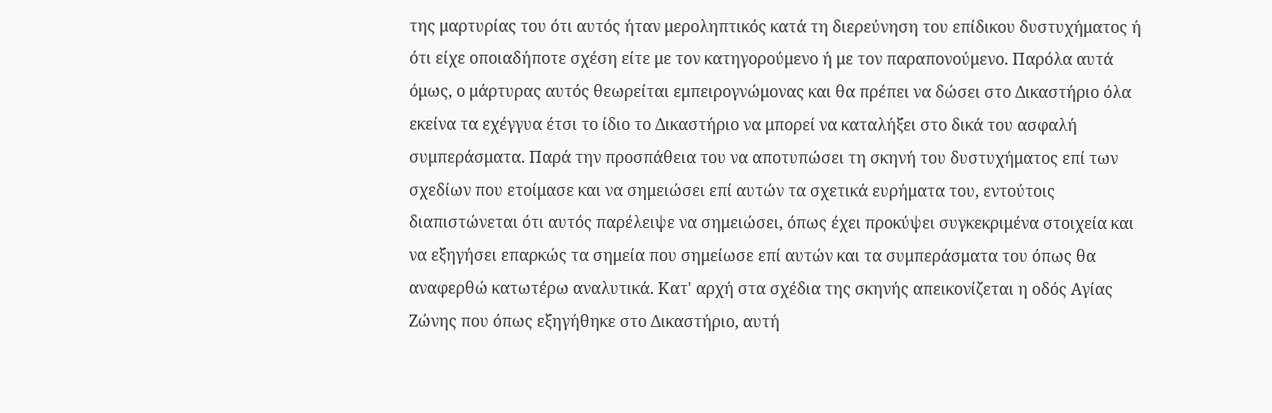της μαρτυρίας του ότι αυτός ήταν μεροληπτικός κατά τη διερεύνηση του επίδικου δυστυχήματος ή ότι είχε οποιαδήποτε σχέση είτε με τον κατηγορούμενο ή με τον παραπονούμενο. Παρόλα αυτά όμως, ο μάρτυρας αυτός θεωρείται εμπειρογνώμονας και θα πρέπει να δώσει στο Δικαστήριο όλα εκείνα τα εχέγγυα έτσι το ίδιο το Δικαστήριο να μπορεί να καταλήξει στο δικά του ασφαλή συμπεράσματα. Παρά την προσπάθεια του να αποτυπώσει τη σκηνή του δυστυχήματος επί των σχεδίων που ετοίμασε και να σημειώσει επί αυτών τα σχετικά ευρήματα του, εντούτοις διαπιστώνεται ότι αυτός παρέλειψε να σημειώσει, όπως έχει προκύψει συγκεκριμένα στοιχεία και να εξηγήσει επαρκώς τα σημεία που σημείωσε επί αυτών και τα συμπεράσματα του όπως θα αναφερθώ κατωτέρω αναλυτικά. Κατ' αρχή στα σχέδια της σκηνής απεικονίζεται η οδός Αγίας Ζώνης που όπως εξηγήθηκε στο Δικαστήριο, αυτή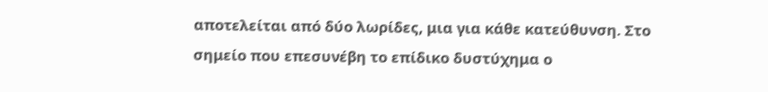αποτελείται από δύο λωρίδες, μια για κάθε κατεύθυνση. Στο σημείο που επεσυνέβη το επίδικο δυστύχημα ο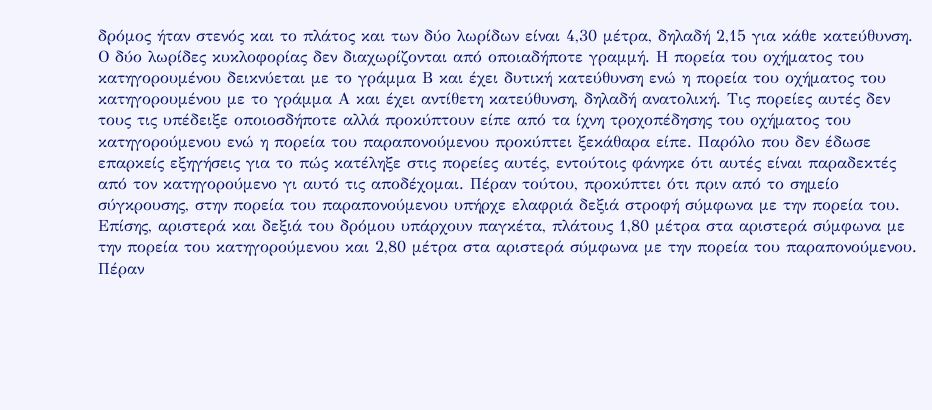δρόμος ήταν στενός και το πλάτος και των δύο λωρίδων είναι 4,30 μέτρα, δηλαδή 2,15 για κάθε κατεύθυνση. Ο δύο λωρίδες κυκλοφορίας δεν διαχωρίζονται από οποιαδήποτε γραμμή. Η πορεία του οχήματος του κατηγορουμένου δεικνύεται με το γράμμα Β και έχει δυτική κατεύθυνση ενώ η πορεία του οχήματος του κατηγορουμένου με το γράμμα Α και έχει αντίθετη κατεύθυνση, δηλαδή ανατολική. Τις πορείες αυτές δεν τους τις υπέδειξε οποιοσδήποτε αλλά προκύπτουν είπε από τα ίχνη τροχοπέδησης του οχήματος του κατηγορούμενου ενώ η πορεία του παραπονούμενου προκύπτει ξεκάθαρα είπε. Παρόλο που δεν έδωσε επαρκείς εξηγήσεις για το πώς κατέληξε στις πορείες αυτές, εντούτοις φάνηκε ότι αυτές είναι παραδεκτές από τον κατηγορούμενο γι αυτό τις αποδέχομαι. Πέραν τούτου, προκύπτει ότι πριν από το σημείο σύγκρουσης, στην πορεία του παραπονούμενου υπήρχε ελαφριά δεξιά στροφή σύμφωνα με την πορεία του. Επίσης, αριστερά και δεξιά του δρόμου υπάρχουν παγκέτα, πλάτους 1,80 μέτρα στα αριστερά σύμφωνα με την πορεία του κατηγορούμενου και 2,80 μέτρα στα αριστερά σύμφωνα με την πορεία του παραπονούμενου. Πέραν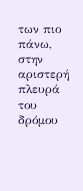των πιο πάνω, στην αριστερή πλευρά του δρόμου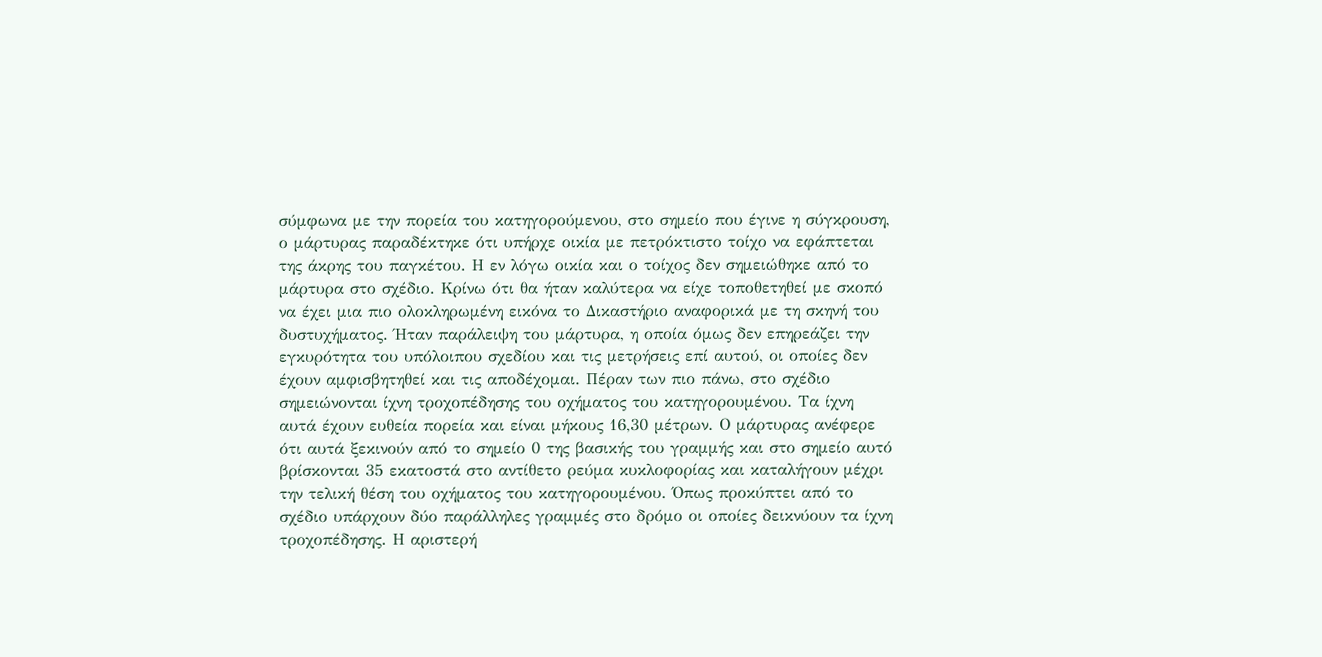σύμφωνα με την πορεία του κατηγορούμενου, στο σημείο που έγινε η σύγκρουση, ο μάρτυρας παραδέκτηκε ότι υπήρχε οικία με πετρόκτιστο τοίχο να εφάπτεται της άκρης του παγκέτου. Η εν λόγω οικία και ο τοίχος δεν σημειώθηκε από το μάρτυρα στο σχέδιο. Κρίνω ότι θα ήταν καλύτερα να είχε τοποθετηθεί με σκοπό να έχει μια πιο ολοκληρωμένη εικόνα το Δικαστήριο αναφορικά με τη σκηνή του δυστυχήματος. Ήταν παράλειψη του μάρτυρα, η οποία όμως δεν επηρεάζει την εγκυρότητα του υπόλοιπου σχεδίου και τις μετρήσεις επί αυτού, οι οποίες δεν έχουν αμφισβητηθεί και τις αποδέχομαι. Πέραν των πιο πάνω, στο σχέδιο σημειώνονται ίχνη τροχοπέδησης του οχήματος του κατηγορουμένου. Τα ίχνη αυτά έχουν ευθεία πορεία και είναι μήκους 16,30 μέτρων. Ο μάρτυρας ανέφερε ότι αυτά ξεκινούν από το σημείο 0 της βασικής του γραμμής και στο σημείο αυτό βρίσκονται 35 εκατοστά στο αντίθετο ρεύμα κυκλοφορίας και καταλήγουν μέχρι την τελική θέση του οχήματος του κατηγορουμένου. Όπως προκύπτει από το σχέδιο υπάρχουν δύο παράλληλες γραμμές στο δρόμο οι οποίες δεικνύουν τα ίχνη τροχοπέδησης. Η αριστερή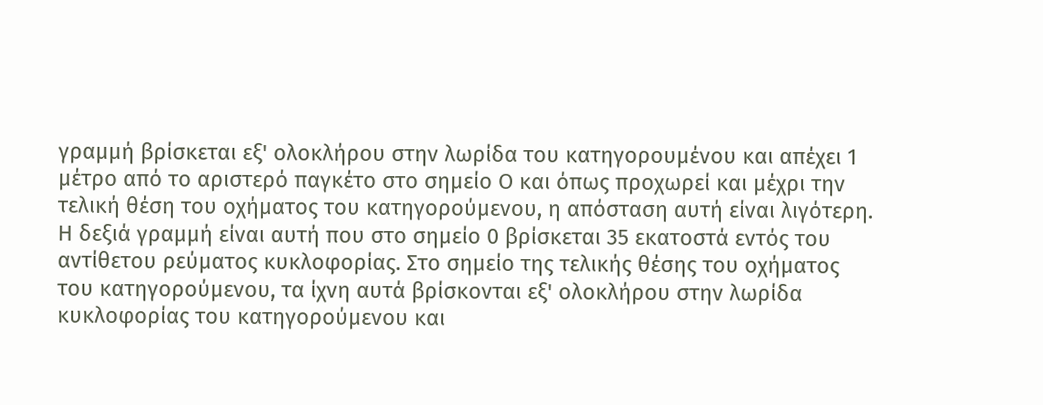γραμμή βρίσκεται εξ' ολοκλήρου στην λωρίδα του κατηγορουμένου και απέχει 1 μέτρο από το αριστερό παγκέτο στο σημείο Ο και όπως προχωρεί και μέχρι την τελική θέση του οχήματος του κατηγορούμενου, η απόσταση αυτή είναι λιγότερη. Η δεξιά γραμμή είναι αυτή που στο σημείο 0 βρίσκεται 35 εκατοστά εντός του αντίθετου ρεύματος κυκλοφορίας. Στο σημείο της τελικής θέσης του οχήματος του κατηγορούμενου, τα ίχνη αυτά βρίσκονται εξ' ολοκλήρου στην λωρίδα κυκλοφορίας του κατηγορούμενου και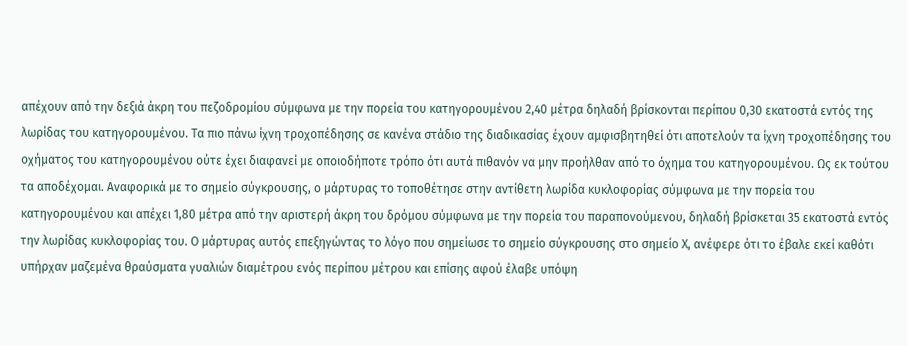απέχουν από την δεξιά άκρη του πεζοδρομίου σύμφωνα με την πορεία του κατηγορουμένου 2,40 μέτρα δηλαδή βρίσκονται περίπου 0,30 εκατοστά εντός της λωρίδας του κατηγορουμένου. Tα πιο πάνω ίχνη τροχοπέδησης σε κανένα στάδιο της διαδικασίας έχουν αμφισβητηθεί ότι αποτελούν τα ίχνη τροχοπέδησης του οχήματος του κατηγορουμένου ούτε έχει διαφανεί με οποιοδήποτε τρόπο ότι αυτά πιθανόν να μην προήλθαν από το όχημα του κατηγορουμένου. Ως εκ τούτου τα αποδέχομαι. Αναφορικά με το σημείο σύγκρουσης, ο μάρτυρας το τοποθέτησε στην αντίθετη λωρίδα κυκλοφορίας σύμφωνα με την πορεία του κατηγορουμένου και απέχει 1,80 μέτρα από την αριστερή άκρη του δρόμου σύμφωνα με την πορεία του παραπονούμενου, δηλαδή βρίσκεται 35 εκατοστά εντός την λωρίδας κυκλοφορίας του. Ο μάρτυρας αυτός επεξηγώντας το λόγο που σημείωσε το σημείο σύγκρουσης στο σημείο Χ, ανέφερε ότι το έβαλε εκεί καθότι υπήρχαν μαζεμένα θραύσματα γυαλιών διαμέτρου ενός περίπου μέτρου και επίσης αφού έλαβε υπόψη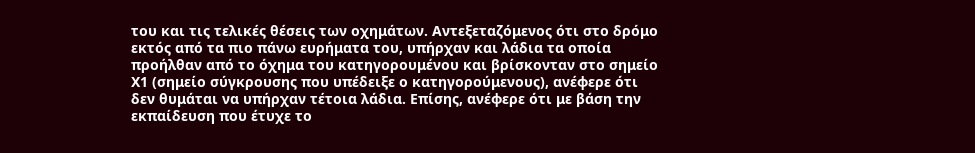του και τις τελικές θέσεις των οχημάτων. Αντεξεταζόμενος ότι στο δρόμο εκτός από τα πιο πάνω ευρήματα του, υπήρχαν και λάδια τα οποία προήλθαν από το όχημα του κατηγορουμένου και βρίσκονταν στο σημείο Χ1 (σημείο σύγκρουσης που υπέδειξε ο κατηγορούμενους), ανέφερε ότι δεν θυμάται να υπήρχαν τέτοια λάδια. Επίσης, ανέφερε ότι με βάση την εκπαίδευση που έτυχε το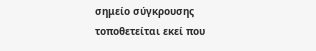σημείο σύγκρουσης τοποθετείται εκεί που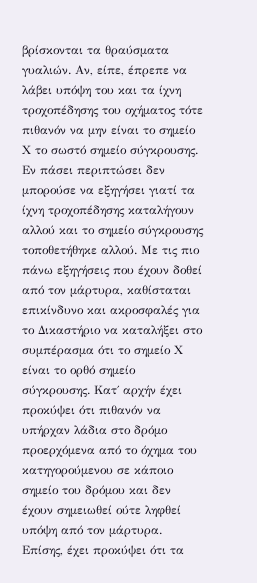βρίσκονται τα θραύσματα γυαλιών. Αν, είπε, έπρεπε να λάβει υπόψη του και τα ίχνη τροχοπέδησης του οχήματος τότε πιθανόν να μην είναι το σημείο Χ το σωστό σημείο σύγκρουσης. Εν πάσει περιπτώσει δεν μπορούσε να εξηγήσει γιατί τα ίχνη τροχοπέδησης καταλήγουν αλλού και το σημείο σύγκρουσης τοποθετήθηκε αλλού. Με τις πιο πάνω εξηγήσεις που έχουν δοθεί από τον μάρτυρα, καθίσταται επικίνδυνο και ακροσφαλές για το Δικαστήριο να καταλήξει στο συμπέρασμα ότι το σημείο Χ είναι το ορθό σημείο σύγκρουσης. Κατ΄ αρχήν έχει προκύψει ότι πιθανόν να υπήρχαν λάδια στο δρόμο προερχόμενα από το όχημα του κατηγορούμενου σε κάποιο σημείο του δρόμου και δεν έχουν σημειωθεί ούτε ληφθεί υπόψη από τον μάρτυρα. Επίσης, έχει προκύψει ότι τα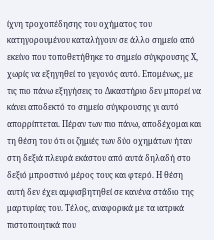ίχνη τροχοπέδησης του οχήματος του κατηγορουμένου καταλήγουν σε άλλο σημείο από εκείνο που τοποθετήθηκε το σημείο σύγκρουσης Χ, χωρίς να εξηγηθεί το γεγονός αυτό. Επομένως, με τις πιο πάνω εξηγήσεις το Δικαστήριο δεν μπορεί να κάνει αποδεκτό το σημείο σύγκρουσης γι αυτό απορρίπτεται. Πέραν των πιο πάνω, αποδέχομαι και τη θέση του ότι οι ζημιές των δύο οχημάτων ήταν στη δεξιά πλευρά εκάστου από αυτά δηλαδή στο δεξιό μπροστινό μέρος τους και φτερό. Η θέση αυτή δεν έχει αμφισβητηθεί σε κανένα στάδιο της μαρτυρίας του. Τέλος, αναφορικά με τα ιατρικά πιστοποιητικά που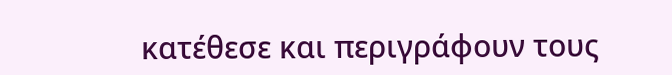κατέθεσε και περιγράφουν τους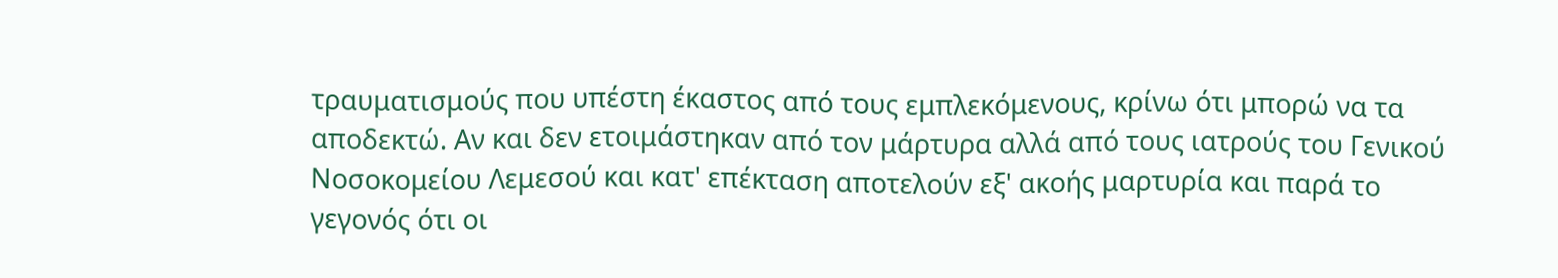τραυματισμούς που υπέστη έκαστος από τους εμπλεκόμενους, κρίνω ότι μπορώ να τα αποδεκτώ. Αν και δεν ετοιμάστηκαν από τον μάρτυρα αλλά από τους ιατρούς του Γενικού Νοσοκομείου Λεμεσού και κατ' επέκταση αποτελούν εξ' ακοής μαρτυρία και παρά το γεγονός ότι οι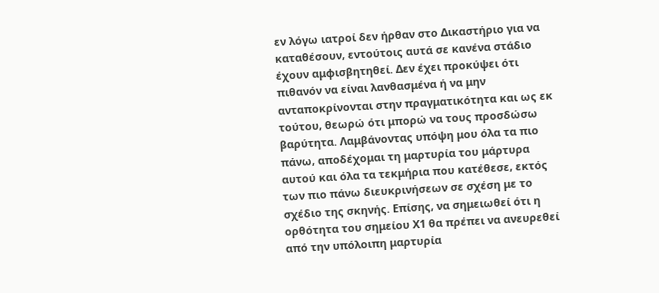εν λόγω ιατροί δεν ήρθαν στο Δικαστήριο για να καταθέσουν, εντούτοις αυτά σε κανένα στάδιο έχουν αμφισβητηθεί. Δεν έχει προκύψει ότι πιθανόν να είναι λανθασμένα ή να μην ανταποκρίνονται στην πραγματικότητα και ως εκ τούτου, θεωρώ ότι μπορώ να τους προσδώσω βαρύτητα. Λαμβάνοντας υπόψη μου όλα τα πιο πάνω, αποδέχομαι τη μαρτυρία του μάρτυρα αυτού και όλα τα τεκμήρια που κατέθεσε, εκτός των πιο πάνω διευκρινήσεων σε σχέση με το σχέδιο της σκηνής. Επίσης, να σημειωθεί ότι η ορθότητα του σημείου Χ1 θα πρέπει να ανευρεθεί από την υπόλοιπη μαρτυρία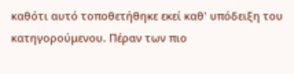καθότι αυτό τοποθετήθηκε εκεί καθ' υπόδειξη του κατηγορούμενου. Πέραν των πιο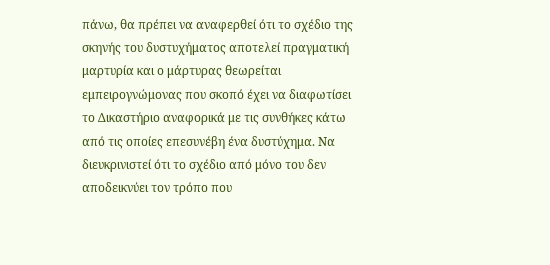πάνω, θα πρέπει να αναφερθεί ότι το σχέδιο της σκηνής του δυστυχήματος αποτελεί πραγματική μαρτυρία και ο μάρτυρας θεωρείται εμπειρογνώμονας που σκοπό έχει να διαφωτίσει το Δικαστήριο αναφορικά με τις συνθήκες κάτω από τις οποίες επεσυνέβη ένα δυστύχημα. Να διευκρινιστεί ότι το σχέδιο από μόνο του δεν αποδεικνύει τον τρόπο που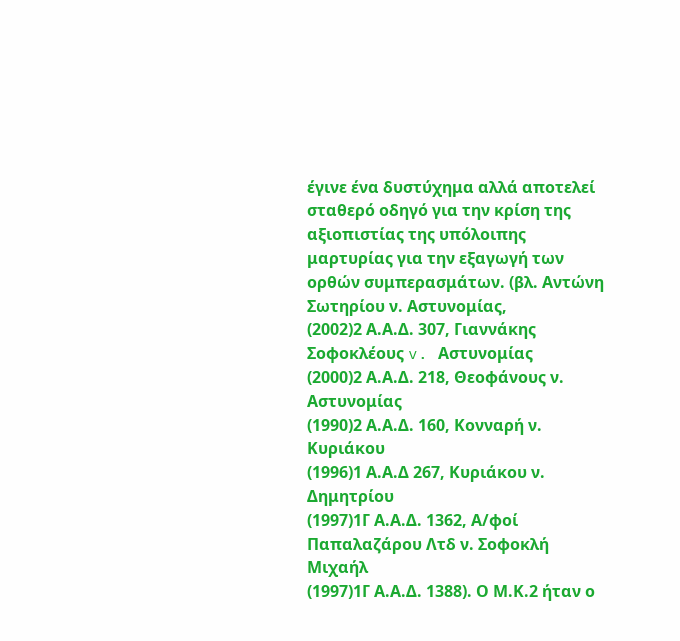έγινε ένα δυστύχημα αλλά αποτελεί σταθερό οδηγό για την κρίση της αξιοπιστίας της υπόλοιπης μαρτυρίας για την εξαγωγή των ορθών συμπερασμάτων. (βλ. Αντώνη Σωτηρίου ν. Αστυνομίας,
(2002)2 Α.Α.Δ. 307, Γιαννάκης Σοφοκλέους v. Aστυνομίας
(2000)2 Α.Α.Δ. 218, Θεοφάνους ν. Αστυνομίας
(1990)2 Α.Α.Δ. 160, Κονναρή ν. Κυριάκου
(1996)1 Α.Α.Δ 267, Κυριάκου ν. Δημητρίου
(1997)1Γ Α.Α.Δ. 1362, Α/φοί Παπαλαζάρου Λτδ ν. Σοφοκλή Μιχαήλ
(1997)1Γ Α.Α.Δ. 1388). Ο Μ.Κ.2 ήταν ο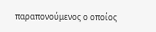παραπονούμενος ο οποίος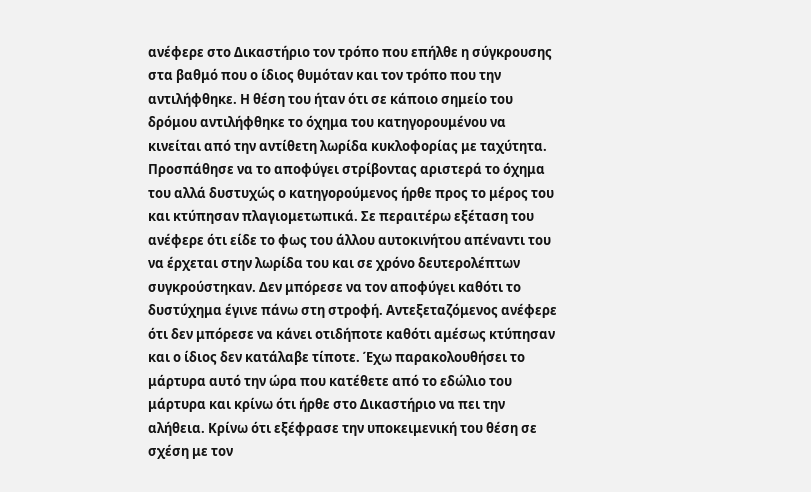ανέφερε στο Δικαστήριο τον τρόπο που επήλθε η σύγκρουσης στα βαθμό που ο ίδιος θυμόταν και τον τρόπο που την αντιλήφθηκε. Η θέση του ήταν ότι σε κάποιο σημείο του δρόμου αντιλήφθηκε το όχημα του κατηγορουμένου να κινείται από την αντίθετη λωρίδα κυκλοφορίας με ταχύτητα. Προσπάθησε να το αποφύγει στρίβοντας αριστερά το όχημα του αλλά δυστυχώς ο κατηγορούμενος ήρθε προς το μέρος του και κτύπησαν πλαγιομετωπικά. Σε περαιτέρω εξέταση του ανέφερε ότι είδε το φως του άλλου αυτοκινήτου απέναντι του να έρχεται στην λωρίδα του και σε χρόνο δευτερολέπτων συγκρούστηκαν. Δεν μπόρεσε να τον αποφύγει καθότι το δυστύχημα έγινε πάνω στη στροφή. Αντεξεταζόμενος ανέφερε ότι δεν μπόρεσε να κάνει οτιδήποτε καθότι αμέσως κτύπησαν και ο ίδιος δεν κατάλαβε τίποτε. Έχω παρακολουθήσει το μάρτυρα αυτό την ώρα που κατέθετε από το εδώλιο του μάρτυρα και κρίνω ότι ήρθε στο Δικαστήριο να πει την αλήθεια. Κρίνω ότι εξέφρασε την υποκειμενική του θέση σε σχέση με τον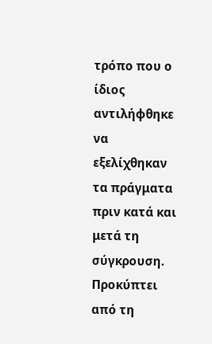τρόπο που ο ίδιος αντιλήφθηκε να εξελίχθηκαν τα πράγματα πριν κατά και μετά τη σύγκρουση. Προκύπτει από τη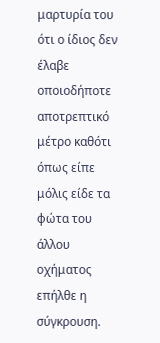μαρτυρία του ότι ο ίδιος δεν έλαβε οποιοδήποτε αποτρεπτικό μέτρο καθότι όπως είπε μόλις είδε τα φώτα του άλλου οχήματος επήλθε η σύγκρουση.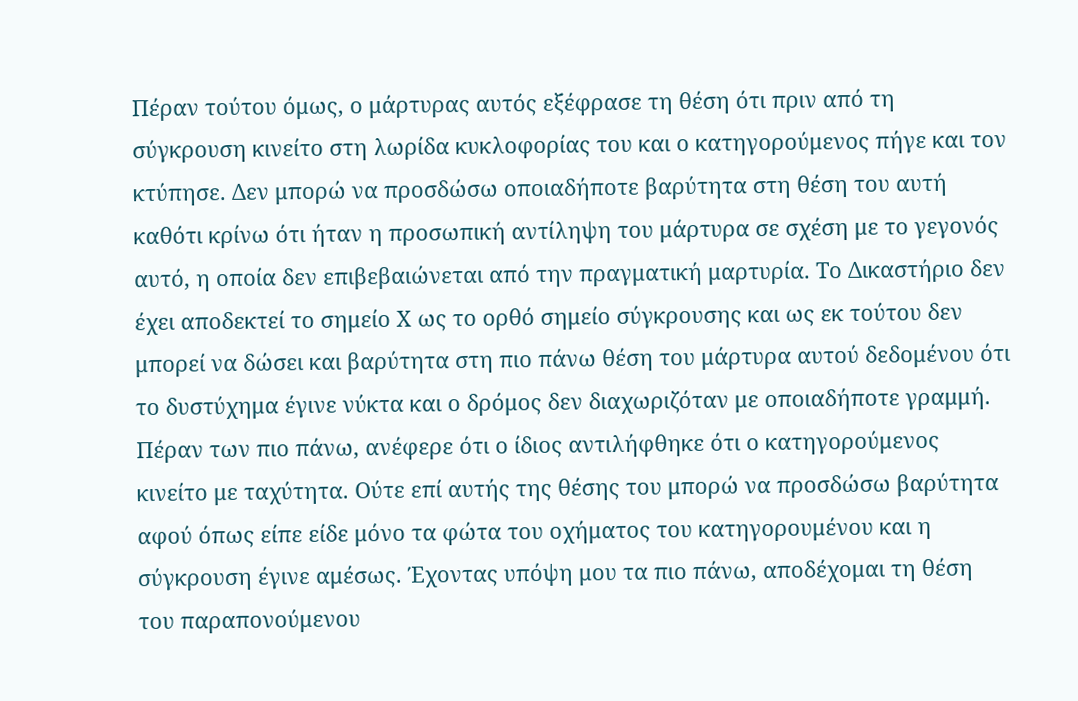Πέραν τούτου όμως, ο μάρτυρας αυτός εξέφρασε τη θέση ότι πριν από τη σύγκρουση κινείτο στη λωρίδα κυκλοφορίας του και ο κατηγορούμενος πήγε και τον κτύπησε. Δεν μπορώ να προσδώσω οποιαδήποτε βαρύτητα στη θέση του αυτή καθότι κρίνω ότι ήταν η προσωπική αντίληψη του μάρτυρα σε σχέση με το γεγονός αυτό, η οποία δεν επιβεβαιώνεται από την πραγματική μαρτυρία. Το Δικαστήριο δεν έχει αποδεκτεί το σημείο Χ ως το ορθό σημείο σύγκρουσης και ως εκ τούτου δεν μπορεί να δώσει και βαρύτητα στη πιο πάνω θέση του μάρτυρα αυτού δεδομένου ότι το δυστύχημα έγινε νύκτα και ο δρόμος δεν διαχωριζόταν με οποιαδήποτε γραμμή. Πέραν των πιο πάνω, ανέφερε ότι ο ίδιος αντιλήφθηκε ότι ο κατηγορούμενος κινείτο με ταχύτητα. Ούτε επί αυτής της θέσης του μπορώ να προσδώσω βαρύτητα αφού όπως είπε είδε μόνο τα φώτα του οχήματος του κατηγορουμένου και η σύγκρουση έγινε αμέσως. Έχοντας υπόψη μου τα πιο πάνω, αποδέχομαι τη θέση του παραπονούμενου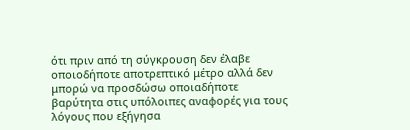ότι πριν από τη σύγκρουση δεν έλαβε οποιοδήποτε αποτρεπτικό μέτρο αλλά δεν μπορώ να προσδώσω οποιαδήποτε βαρύτητα στις υπόλοιπες αναφορές για τους λόγους που εξήγησα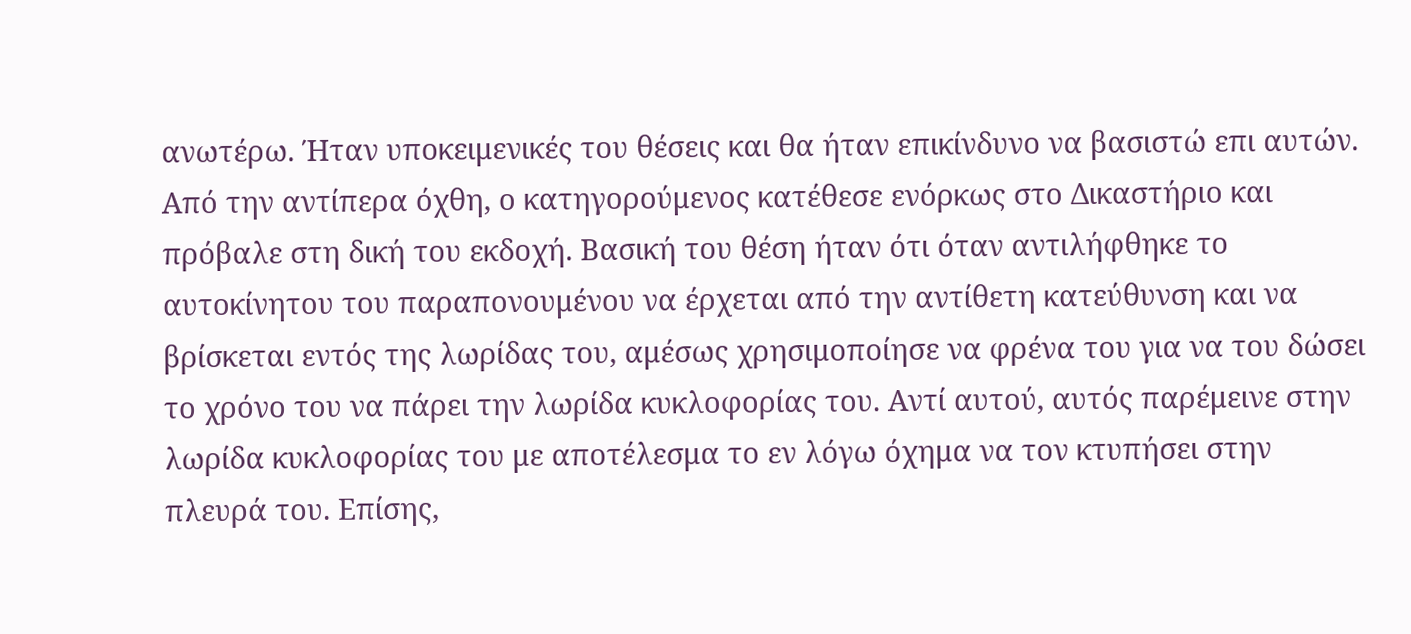ανωτέρω. Ήταν υποκειμενικές του θέσεις και θα ήταν επικίνδυνο να βασιστώ επι αυτών. Από την αντίπερα όχθη, ο κατηγορούμενος κατέθεσε ενόρκως στο Δικαστήριο και πρόβαλε στη δική του εκδοχή. Βασική του θέση ήταν ότι όταν αντιλήφθηκε το αυτοκίνητου του παραπονουμένου να έρχεται από την αντίθετη κατεύθυνση και να βρίσκεται εντός της λωρίδας του, αμέσως χρησιμοποίησε να φρένα του για να του δώσει το χρόνο του να πάρει την λωρίδα κυκλοφορίας του. Αντί αυτού, αυτός παρέμεινε στην λωρίδα κυκλοφορίας του με αποτέλεσμα το εν λόγω όχημα να τον κτυπήσει στην πλευρά του. Επίσης,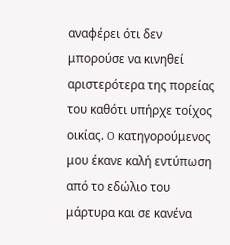αναφέρει ότι δεν μπορούσε να κινηθεί αριστερότερα της πορείας του καθότι υπήρχε τοίχος οικίας. O κατηγορούμενoς μου έκανε καλή εντύπωση από το εδώλιο του μάρτυρα και σε κανένα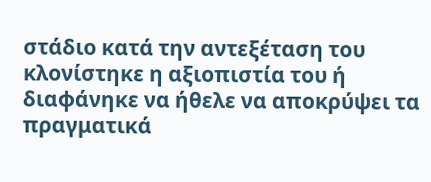στάδιο κατά την αντεξέταση του κλονίστηκε η αξιοπιστία του ή διαφάνηκε να ήθελε να αποκρύψει τα πραγματικά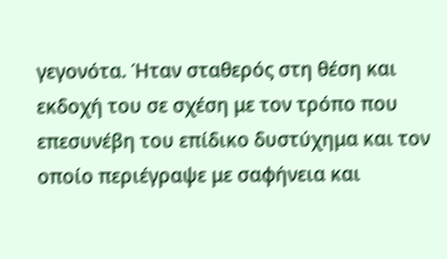γεγονότα. Ήταν σταθερός στη θέση και εκδοχή του σε σχέση με τον τρόπο που επεσυνέβη του επίδικο δυστύχημα και τον οποίο περιέγραψε με σαφήνεια και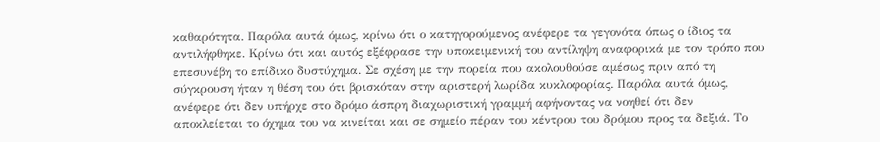καθαρότητα. Παρόλα αυτά όμως, κρίνω ότι ο κατηγορούμενος ανέφερε τα γεγονότα όπως ο ίδιος τα αντιλήφθηκε. Κρίνω ότι και αυτός εξέφρασε την υποκειμενική του αντίληψη αναφορικά με τον τρόπο που επεσυνέβη το επίδικο δυστύχημα. Σε σχέση με την πορεία που ακολουθούσε αμέσως πριν από τη σύγκρουση ήταν η θέση του ότι βρισκόταν στην αριστερή λωρίδα κυκλοφορίας. Παρόλα αυτά όμως, ανέφερε ότι δεν υπήρχε στο δρόμο άσπρη διαχωριστική γραμμή αφήνοντας να νοηθεί ότι δεν αποκλείεται το όχημα του να κινείται και σε σημείο πέραν του κέντρου του δρόμου προς τα δεξιά. Το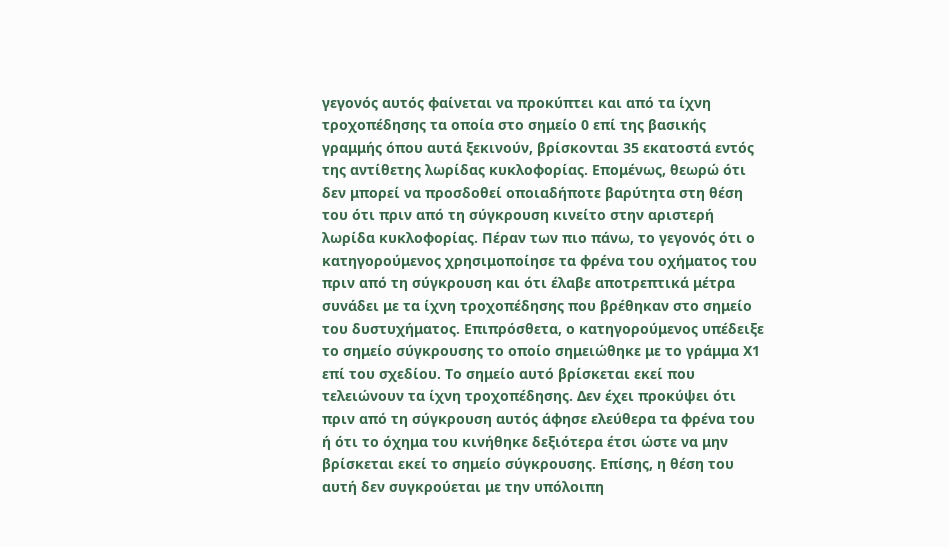γεγονός αυτός φαίνεται να προκύπτει και από τα ίχνη τροχοπέδησης τα οποία στο σημείο 0 επί της βασικής γραμμής όπου αυτά ξεκινούν, βρίσκονται 35 εκατοστά εντός της αντίθετης λωρίδας κυκλοφορίας. Επομένως, θεωρώ ότι δεν μπορεί να προσδοθεί οποιαδήποτε βαρύτητα στη θέση του ότι πριν από τη σύγκρουση κινείτο στην αριστερή λωρίδα κυκλοφορίας. Πέραν των πιο πάνω, το γεγονός ότι ο κατηγορούμενος χρησιμοποίησε τα φρένα του οχήματος του πριν από τη σύγκρουση και ότι έλαβε αποτρεπτικά μέτρα συνάδει με τα ίχνη τροχοπέδησης που βρέθηκαν στο σημείο του δυστυχήματος. Επιπρόσθετα, ο κατηγορούμενος υπέδειξε το σημείο σύγκρουσης το οποίο σημειώθηκε με το γράμμα Χ1 επί του σχεδίου. Το σημείο αυτό βρίσκεται εκεί που τελειώνουν τα ίχνη τροχοπέδησης. Δεν έχει προκύψει ότι πριν από τη σύγκρουση αυτός άφησε ελεύθερα τα φρένα του ή ότι το όχημα του κινήθηκε δεξιότερα έτσι ώστε να μην βρίσκεται εκεί το σημείο σύγκρουσης. Επίσης, η θέση του αυτή δεν συγκρούεται με την υπόλοιπη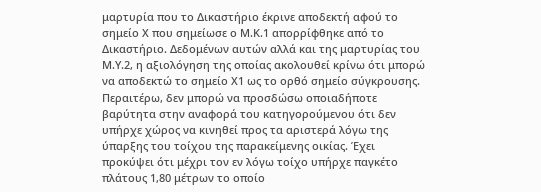μαρτυρία που το Δικαστήριο έκρινε αποδεκτή αφού το σημείο Χ που σημείωσε ο Μ.Κ.1 απορρίφθηκε από το Δικαστήριο. Δεδομένων αυτών αλλά και της μαρτυρίας του Μ.Υ.2, η αξιολόγηση της οποίας ακολουθεί κρίνω ότι μπορώ να αποδεκτώ το σημείο Χ1 ως το ορθό σημείο σύγκρουσης. Περαιτέρω, δεν μπορώ να προσδώσω οποιαδήποτε βαρύτητα στην αναφορά του κατηγορούμενου ότι δεν υπήρχε χώρος να κινηθεί προς τα αριστερά λόγω της ύπαρξης του τοίχου της παρακείμενης οικίας. Έχει προκύψει ότι μέχρι τον εν λόγω τοίχο υπήρχε παγκέτο πλάτους 1,80 μέτρων το οποίο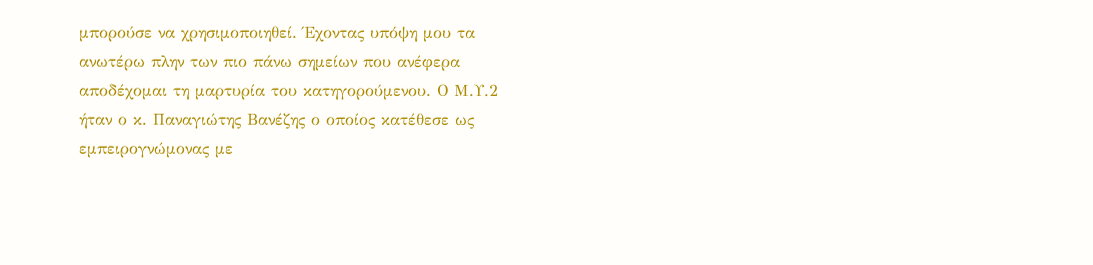μπορούσε να χρησιμοποιηθεί. Έχοντας υπόψη μου τα ανωτέρω πλην των πιο πάνω σημείων που ανέφερα αποδέχομαι τη μαρτυρία του κατηγορούμενου. Ο Μ.Υ.2 ήταν ο κ. Παναγιώτης Βανέζης ο οποίος κατέθεσε ως εμπειρογνώμονας με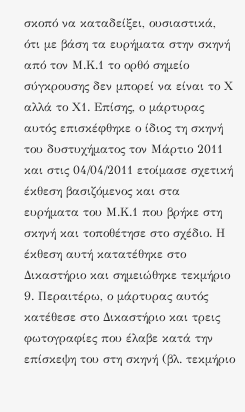σκοπό να καταδείξει, ουσιαστικά, ότι με βάση τα ευρήματα στην σκηνή από τον Μ.Κ.1 το ορθό σημείο σύγκρουσης δεν μπορεί να είναι το Χ αλλά το Χ1. Επίσης, ο μάρτυρας αυτός επισκέφθηκε ο ίδιος τη σκηνή του δυστυχήματος τον Μάρτιο 2011 και στις 04/04/2011 ετοίμασε σχετική έκθεση βασιζόμενος και στα ευρήματα του Μ.Κ.1 που βρήκε στη σκηνή και τοποθέτησε στο σχέδιο. Η έκθεση αυτή κατατέθηκε στο Δικαστήριο και σημειώθηκε τεκμήριο 9. Περαιτέρω, ο μάρτυρας αυτός κατέθεσε στο Δικαστήριο και τρεις φωτογραφίες που έλαβε κατά την επίσκεψη του στη σκηνή (βλ. τεκμήριο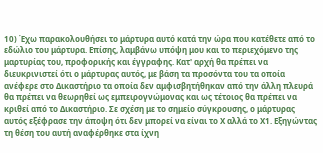10) Έχω παρακολουθήσει το μάρτυρα αυτό κατά την ώρα που κατέθετε από το εδώλιο του μάρτυρα. Επίσης, λαμβάνω υπόψη μου και το περιεχόμενο της μαρτυρίας του, προφορικής και έγγραφης. Κατ' αρχή θα πρέπει να διευκρινιστεί ότι ο μάρτυρας αυτός, με βάση τα προσόντα του τα οποία ανέφερε στο Δικαστήριο τα οποία δεν αμφισβητήθηκαν από την άλλη πλευρά θα πρέπει να θεωρηθεί ως εμπειρογνώμονας και ως τέτοιος θα πρέπει να κριθεί από το Δικαστήριο. Σε σχέση με το σημείο σύγκρουσης, ο μάρτυρας αυτός εξέφρασε την άποψη ότι δεν μπορεί να είναι το Χ αλλά το Χ1. Εξηγώντας τη θέση του αυτή αναφέρθηκε στα ίχνη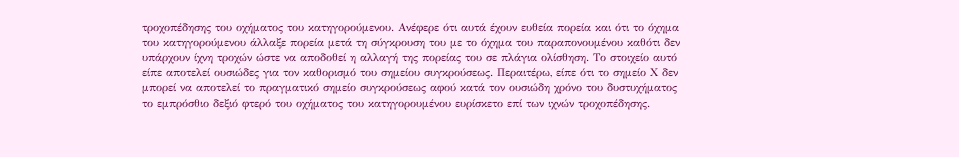τροχοπέδησης του οχήματος του κατηγορούμενου. Ανέφερε ότι αυτά έχουν ευθεία πορεία και ότι το όχημα του κατηγορούμενου άλλαξε πορεία μετά τη σύγκρουση του με το όχημα του παραπονουμένου καθότι δεν υπάρχουν ίχνη τροχών ώστε να αποδοθεί η αλλαγή της πορείας του σε πλάγια ολίσθηση. Το στοιχείο αυτό είπε αποτελεί ουσιώδες για τον καθορισμό του σημείου συγκρούσεως. Περαιτέρω, είπε ότι το σημείο Χ δεν μπορεί να αποτελεί το πραγματικό σημείο συγκρούσεως αφού κατά τον ουσιώδη χρόνο του δυστυχήματος το εμπρόσθιο δεξιό φτερό του οχήματος του κατηγορουμένου ευρίσκετο επί των ιχνών τροχοπέδησης.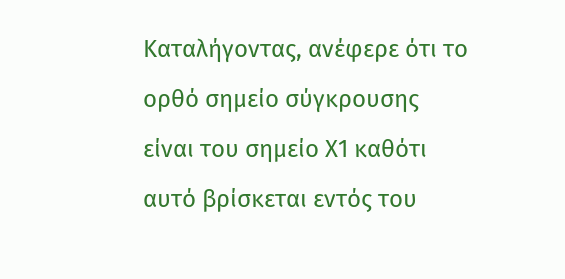Καταλήγοντας, ανέφερε ότι το ορθό σημείο σύγκρουσης είναι του σημείο Χ1 καθότι αυτό βρίσκεται εντός του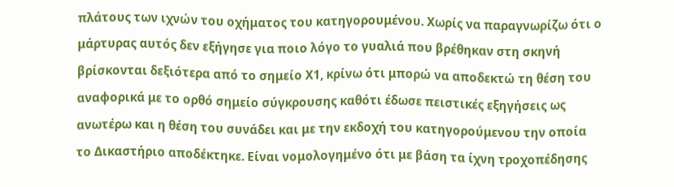πλάτους των ιχνών του οχήματος του κατηγορουμένου. Χωρίς να παραγνωρίζω ότι ο μάρτυρας αυτός δεν εξήγησε για ποιο λόγο το γυαλιά που βρέθηκαν στη σκηνή βρίσκονται δεξιότερα από το σημείο Χ1, κρίνω ότι μπορώ να αποδεκτώ τη θέση του αναφορικά με το ορθό σημείο σύγκρουσης καθότι έδωσε πειστικές εξηγήσεις ως ανωτέρω και η θέση του συνάδει και με την εκδοχή του κατηγορούμενου την οποία το Δικαστήριο αποδέκτηκε. Είναι νομολογημένο ότι με βάση τα ίχνη τροχοπέδησης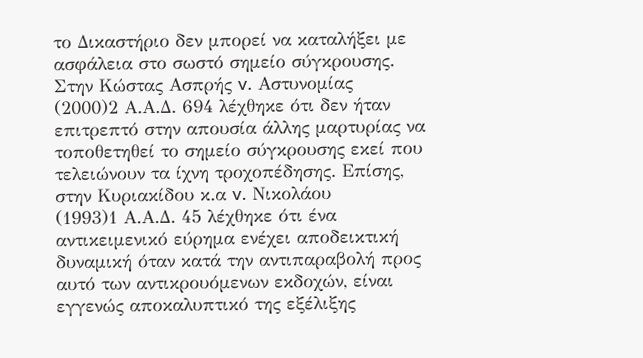το Δικαστήριο δεν μπορεί να καταλήξει με ασφάλεια στο σωστό σημείο σύγκρουσης. Στην Κώστας Ασπρής v. Αστυνομίας
(2000)2 Α.Α.Δ. 694 λέχθηκε ότι δεν ήταν επιτρεπτό στην απουσία άλλης μαρτυρίας να τοποθετηθεί το σημείο σύγκρουσης εκεί που τελειώνουν τα ίχνη τροχοπέδησης. Επίσης, στην Κυριακίδου κ.α v. Nικολάου
(1993)1 Α.Α.Δ. 45 λέχθηκε ότι ένα αντικειμενικό εύρημα ενέχει αποδεικτική δυναμική όταν κατά την αντιπαραβολή προς αυτό των αντικρουόμενων εκδοχών, είναι εγγενώς αποκαλυπτικό της εξέλιξης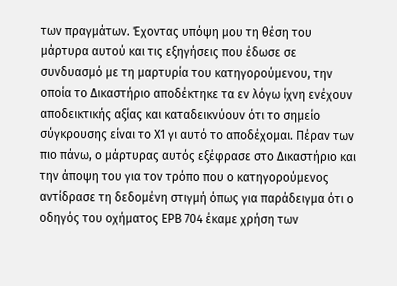των πραγμάτων. Έχοντας υπόψη μου τη θέση του μάρτυρα αυτού και τις εξηγήσεις που έδωσε σε συνδυασμό με τη μαρτυρία του κατηγορούμενου, την οποία το Δικαστήριο αποδέκτηκε τα εν λόγω ίχνη ενέχουν αποδεικτικής αξίας και καταδεικνύουν ότι το σημείο σύγκρουσης είναι το Χ1 γι αυτό το αποδέχομαι. Πέραν των πιο πάνω, ο μάρτυρας αυτός εξέφρασε στο Δικαστήριο και την άποψη του για τον τρόπο που ο κατηγορούμενος αντίδρασε τη δεδομένη στιγμή όπως για παράδειγμα ότι ο οδηγός του οχήματος ΕPB 704 έκαμε χρήση των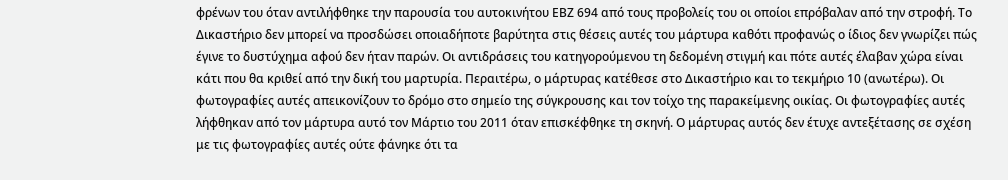φρένων του όταν αντιλήφθηκε την παρουσία του αυτοκινήτου ΕΒΖ 694 από τους προβολείς του οι οποίοι επρόβαλαν από την στροφή. Το Δικαστήριο δεν μπορεί να προσδώσει οποιαδήποτε βαρύτητα στις θέσεις αυτές του μάρτυρα καθότι προφανώς ο ίδιος δεν γνωρίζει πώς έγινε το δυστύχημα αφού δεν ήταν παρών. Οι αντιδράσεις του κατηγορούμενου τη δεδομένη στιγμή και πότε αυτές έλαβαν χώρα είναι κάτι που θα κριθεί από την δική του μαρτυρία. Περαιτέρω, ο μάρτυρας κατέθεσε στο Δικαστήριο και το τεκμήριο 10 (ανωτέρω). Οι φωτογραφίες αυτές απεικονίζουν το δρόμο στο σημείο της σύγκρουσης και τον τοίχο της παρακείμενης οικίας. Οι φωτογραφίες αυτές λήφθηκαν από τον μάρτυρα αυτό τον Μάρτιο του 2011 όταν επισκέφθηκε τη σκηνή. Ο μάρτυρας αυτός δεν έτυχε αντεξέτασης σε σχέση με τις φωτογραφίες αυτές ούτε φάνηκε ότι τα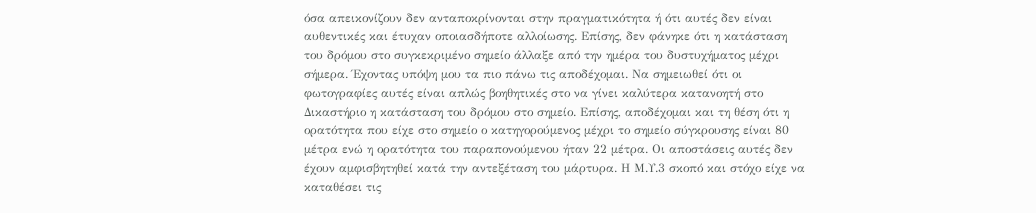όσα απεικονίζουν δεν ανταποκρίνονται στην πραγματικότητα ή ότι αυτές δεν είναι αυθεντικές και έτυχαν οποιασδήποτε αλλοίωσης. Επίσης, δεν φάνηκε ότι η κατάσταση του δρόμου στο συγκεκριμένο σημείο άλλαξε από την ημέρα του δυστυχήματος μέχρι σήμερα. Έχοντας υπόψη μου τα πιο πάνω τις αποδέχομαι. Να σημειωθεί ότι οι φωτογραφίες αυτές είναι απλώς βοηθητικές στο να γίνει καλύτερα κατανοητή στο Δικαστήριο η κατάσταση του δρόμου στο σημείο. Επίσης, αποδέχομαι και τη θέση ότι η ορατότητα που είχε στο σημείο ο κατηγορούμενος μέχρι το σημείο σύγκρουσης είναι 80 μέτρα ενώ η ορατότητα του παραπονούμενου ήταν 22 μέτρα. Οι αποστάσεις αυτές δεν έχουν αμφισβητηθεί κατά την αντεξέταση του μάρτυρα. Η Μ.Υ.3 σκοπό και στόχο είχε να καταθέσει τις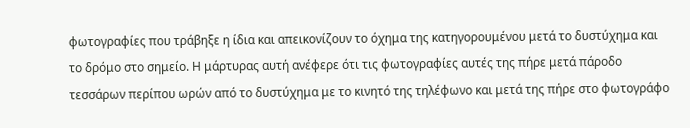φωτογραφίες που τράβηξε η ίδια και απεικονίζουν το όχημα της κατηγορουμένου μετά το δυστύχημα και το δρόμο στο σημείο. Η μάρτυρας αυτή ανέφερε ότι τις φωτογραφίες αυτές της πήρε μετά πάροδο τεσσάρων περίπου ωρών από το δυστύχημα με το κινητό της τηλέφωνο και μετά της πήρε στο φωτογράφο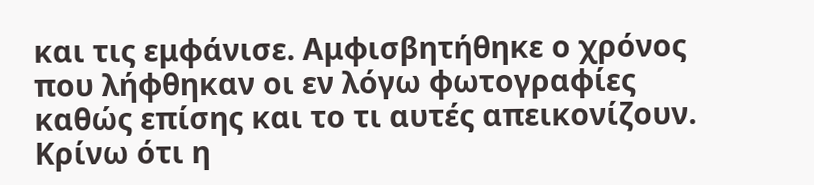και τις εμφάνισε. Αμφισβητήθηκε ο χρόνος που λήφθηκαν οι εν λόγω φωτογραφίες καθώς επίσης και το τι αυτές απεικονίζουν. Κρίνω ότι η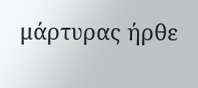μάρτυρας ήρθε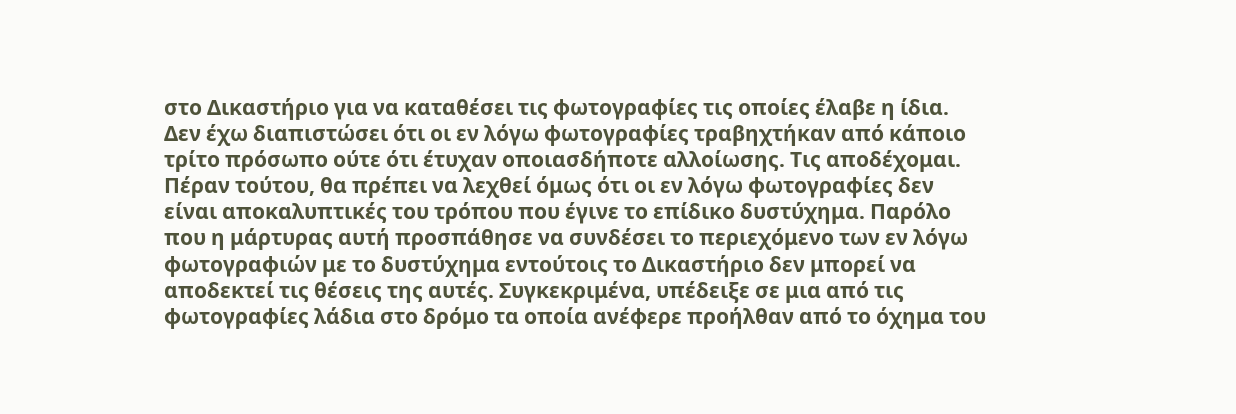στο Δικαστήριο για να καταθέσει τις φωτογραφίες τις οποίες έλαβε η ίδια. Δεν έχω διαπιστώσει ότι οι εν λόγω φωτογραφίες τραβηχτήκαν από κάποιο τρίτο πρόσωπο ούτε ότι έτυχαν οποιασδήποτε αλλοίωσης. Τις αποδέχομαι. Πέραν τούτου, θα πρέπει να λεχθεί όμως ότι οι εν λόγω φωτογραφίες δεν είναι αποκαλυπτικές του τρόπου που έγινε το επίδικο δυστύχημα. Παρόλο που η μάρτυρας αυτή προσπάθησε να συνδέσει το περιεχόμενο των εν λόγω φωτογραφιών με το δυστύχημα εντούτοις το Δικαστήριο δεν μπορεί να αποδεκτεί τις θέσεις της αυτές. Συγκεκριμένα, υπέδειξε σε μια από τις φωτογραφίες λάδια στο δρόμο τα οποία ανέφερε προήλθαν από το όχημα του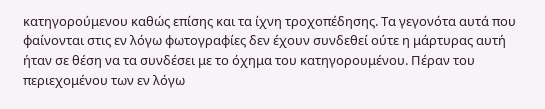κατηγορούμενου καθώς επίσης και τα ίχνη τροχοπέδησης. Τα γεγονότα αυτά που φαίνονται στις εν λόγω φωτογραφίες δεν έχουν συνδεθεί ούτε η μάρτυρας αυτή ήταν σε θέση να τα συνδέσει με το όχημα του κατηγορουμένου. Πέραν του περιεχομένου των εν λόγω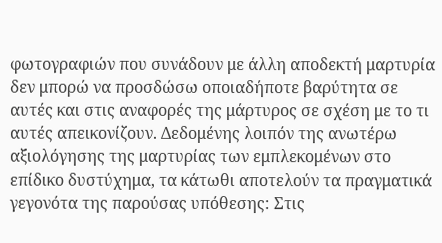φωτογραφιών που συνάδουν με άλλη αποδεκτή μαρτυρία δεν μπορώ να προσδώσω οποιαδήποτε βαρύτητα σε αυτές και στις αναφορές της μάρτυρος σε σχέση με το τι αυτές απεικονίζουν. Δεδομένης λοιπόν της ανωτέρω αξιολόγησης της μαρτυρίας των εμπλεκομένων στο επίδικο δυστύχημα, τα κάτωθι αποτελούν τα πραγματικά γεγονότα της παρούσας υπόθεσης: Στις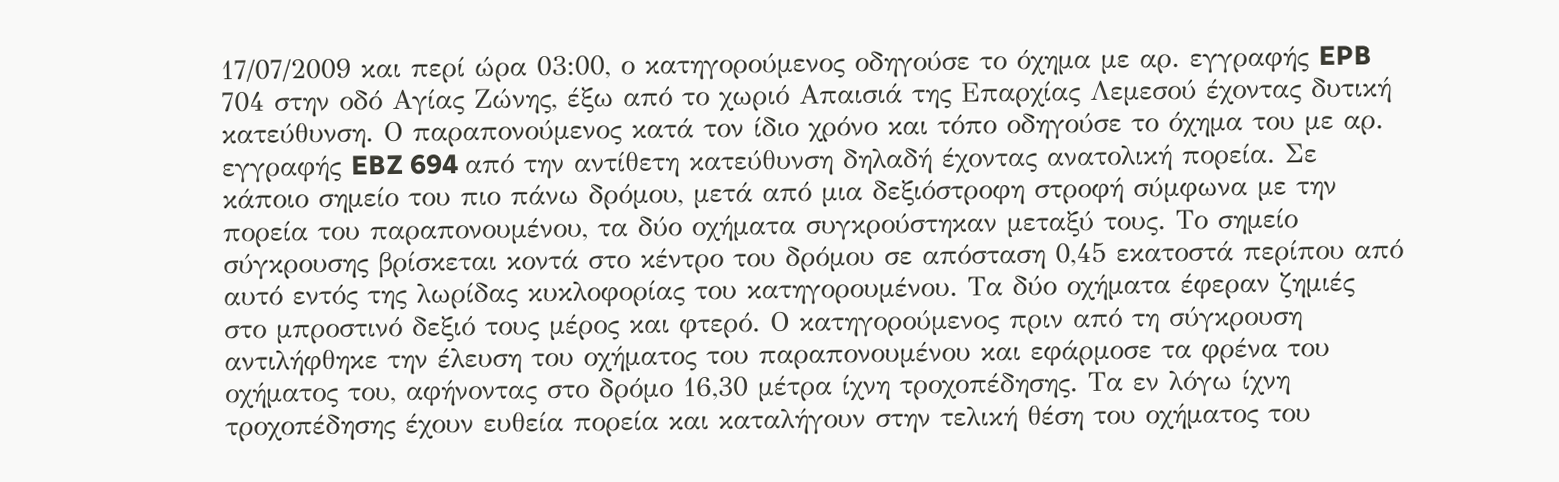17/07/2009 και περί ώρα 03:00, ο κατηγορούμενος οδηγούσε το όχημα με αρ. εγγραφής EPB 704 στην οδό Αγίας Ζώνης, έξω από το χωριό Απαισιά της Επαρχίας Λεμεσού έχοντας δυτική κατεύθυνση. Ο παραπονούμενος κατά τον ίδιο χρόνο και τόπο οδηγούσε το όχημα του με αρ. εγγραφής EBZ 694 από την αντίθετη κατεύθυνση δηλαδή έχοντας ανατολική πορεία. Σε κάποιο σημείο του πιο πάνω δρόμου, μετά από μια δεξιόστροφη στροφή σύμφωνα με την πορεία του παραπονουμένου, τα δύο οχήματα συγκρούστηκαν μεταξύ τους. Το σημείο σύγκρουσης βρίσκεται κοντά στο κέντρο του δρόμου σε απόσταση 0,45 εκατοστά περίπου από αυτό εντός της λωρίδας κυκλοφορίας του κατηγορουμένου. Τα δύο οχήματα έφεραν ζημιές στο μπροστινό δεξιό τους μέρος και φτερό. Ο κατηγορούμενος πριν από τη σύγκρουση αντιλήφθηκε την έλευση του οχήματος του παραπονουμένου και εφάρμοσε τα φρένα του οχήματος του, αφήνοντας στο δρόμο 16,30 μέτρα ίχνη τροχοπέδησης. Τα εν λόγω ίχνη τροχοπέδησης έχουν ευθεία πορεία και καταλήγουν στην τελική θέση του οχήματος του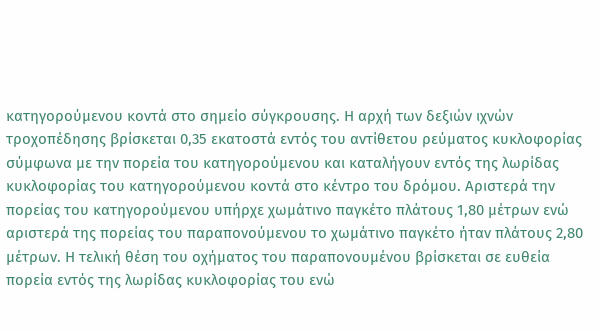κατηγορούμενου κοντά στο σημείο σύγκρουσης. Η αρχή των δεξιών ιχνών τροχοπέδησης βρίσκεται 0,35 εκατοστά εντός του αντίθετου ρεύματος κυκλοφορίας σύμφωνα με την πορεία του κατηγορούμενου και καταλήγουν εντός της λωρίδας κυκλοφορίας του κατηγορούμενου κοντά στο κέντρο του δρόμου. Αριστερά την πορείας του κατηγορούμενου υπήρχε χωμάτινο παγκέτο πλάτους 1,80 μέτρων ενώ αριστερά της πορείας του παραπονούμενου το χωμάτινο παγκέτο ήταν πλάτους 2,80 μέτρων. Η τελική θέση του οχήματος του παραπονουμένου βρίσκεται σε ευθεία πορεία εντός της λωρίδας κυκλοφορίας του ενώ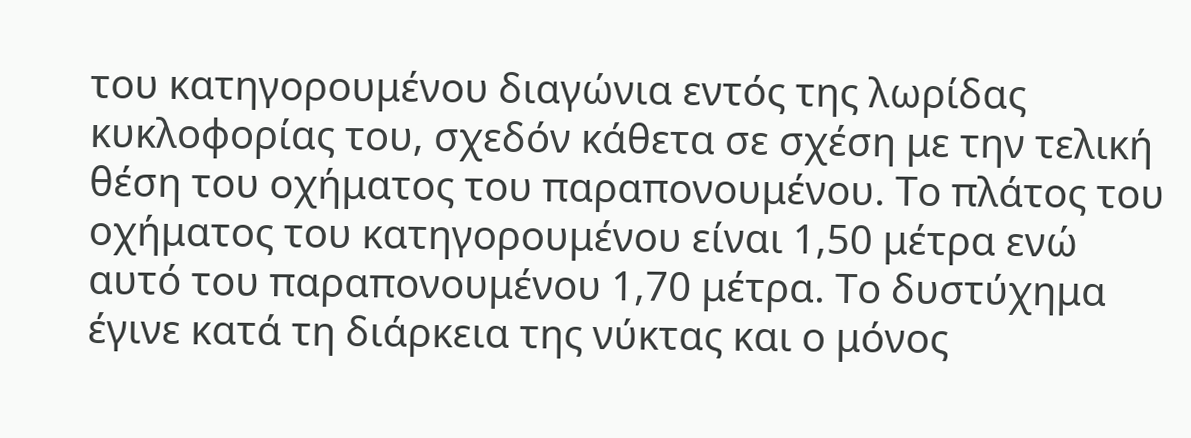του κατηγορουμένου διαγώνια εντός της λωρίδας κυκλοφορίας του, σχεδόν κάθετα σε σχέση με την τελική θέση του οχήματος του παραπονουμένου. Το πλάτος του οχήματος του κατηγορουμένου είναι 1,50 μέτρα ενώ αυτό του παραπονουμένου 1,70 μέτρα. Το δυστύχημα έγινε κατά τη διάρκεια της νύκτας και ο μόνος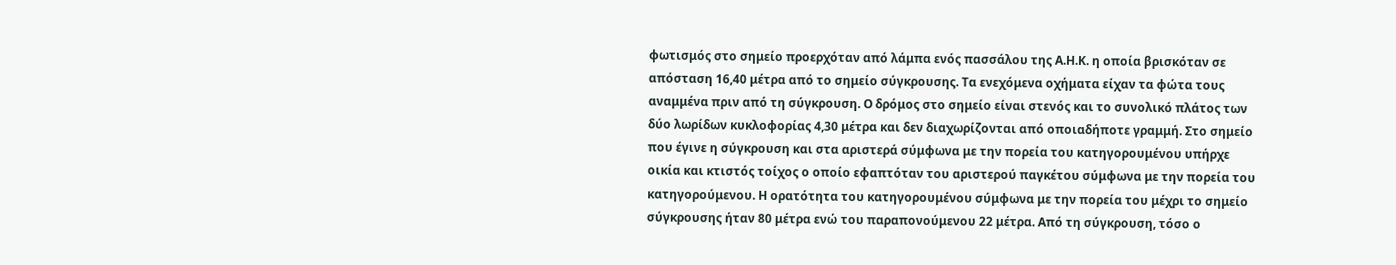φωτισμός στο σημείο προερχόταν από λάμπα ενός πασσάλου της Α.Η.Κ. η οποία βρισκόταν σε απόσταση 16,40 μέτρα από το σημείο σύγκρουσης. Τα ενεχόμενα οχήματα είχαν τα φώτα τους αναμμένα πριν από τη σύγκρουση. Ο δρόμος στο σημείο είναι στενός και το συνολικό πλάτος των δύο λωρίδων κυκλοφορίας 4,30 μέτρα και δεν διαχωρίζονται από οποιαδήποτε γραμμή. Στο σημείο που έγινε η σύγκρουση και στα αριστερά σύμφωνα με την πορεία του κατηγορουμένου υπήρχε οικία και κτιστός τοίχος ο οποίο εφαπτόταν του αριστερού παγκέτου σύμφωνα με την πορεία του κατηγορούμενου. Η ορατότητα του κατηγορουμένου σύμφωνα με την πορεία του μέχρι το σημείο σύγκρουσης ήταν 80 μέτρα ενώ του παραπονούμενου 22 μέτρα. Από τη σύγκρουση, τόσο ο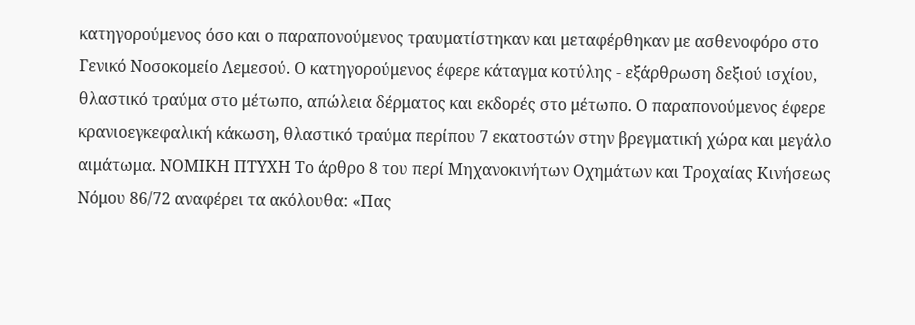κατηγορούμενος όσο και ο παραπονούμενος τραυματίστηκαν και μεταφέρθηκαν με ασθενοφόρο στο Γενικό Νοσοκομείο Λεμεσού. Ο κατηγορούμενος έφερε κάταγμα κοτύλης - εξάρθρωση δεξιού ισχίου, θλαστικό τραύμα στο μέτωπο, απώλεια δέρματος και εκδορές στο μέτωπο. Ο παραπονούμενος έφερε κρανιοεγκεφαλική κάκωση, θλαστικό τραύμα περίπου 7 εκατοστών στην βρεγματική χώρα και μεγάλο αιμάτωμα. ΝΟΜΙΚΗ ΠΤΥΧΗ Το άρθρο 8 του περί Μηχανοκινήτων Οχημάτων και Τροχαίας Κινήσεως Νόμου 86/72 αναφέρει τα ακόλουθα: «Πας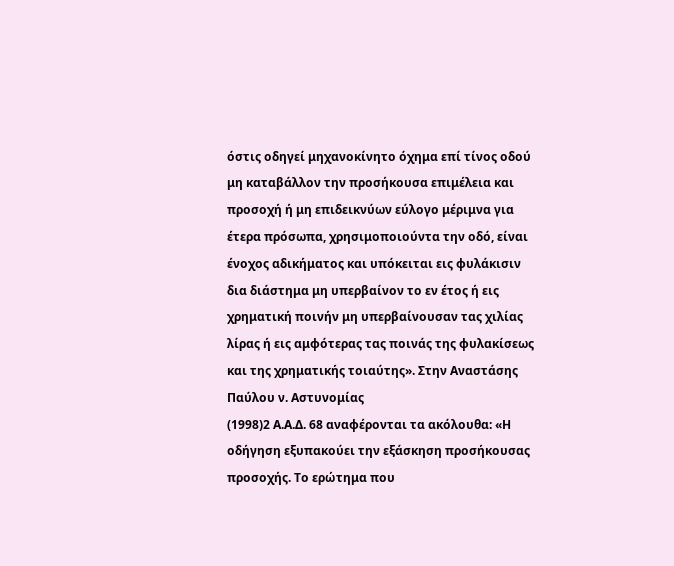όστις οδηγεί μηχανοκίνητο όχημα επί τίνος οδού μη καταβάλλον την προσήκουσα επιμέλεια και προσοχή ή μη επιδεικνύων εύλογο μέριμνα για έτερα πρόσωπα, χρησιμοποιούντα την οδό, είναι ένοχος αδικήματος και υπόκειται εις φυλάκισιν δια διάστημα μη υπερβαίνον το εν έτος ή εις χρηματική ποινήν μη υπερβαίνουσαν τας χιλίας λίρας ή εις αμφότερας τας ποινάς της φυλακίσεως και της χρηματικής τοιαύτης». Στην Αναστάσης Παύλου ν. Αστυνομίας
(1998)2 Α.Α.Δ. 68 αναφέρονται τα ακόλουθα: «Η οδήγηση εξυπακούει την εξάσκηση προσήκουσας προσοχής. Το ερώτημα που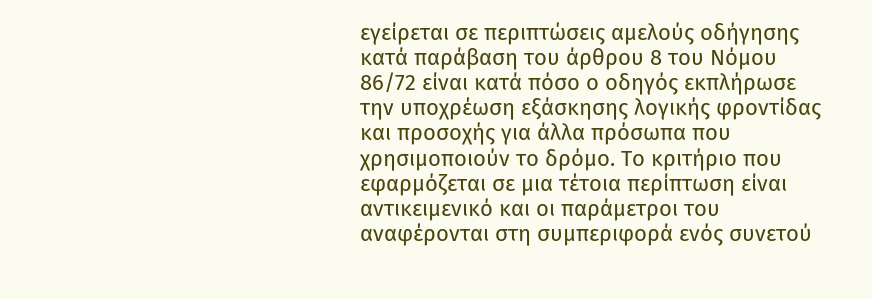εγείρεται σε περιπτώσεις αμελούς οδήγησης κατά παράβαση του άρθρου 8 του Νόμου 86/72 είναι κατά πόσο ο οδηγός εκπλήρωσε την υποχρέωση εξάσκησης λογικής φροντίδας και προσοχής για άλλα πρόσωπα που χρησιμοποιούν το δρόμο. Το κριτήριο που εφαρμόζεται σε μια τέτοια περίπτωση είναι αντικειμενικό και οι παράμετροι του αναφέρονται στη συμπεριφορά ενός συνετού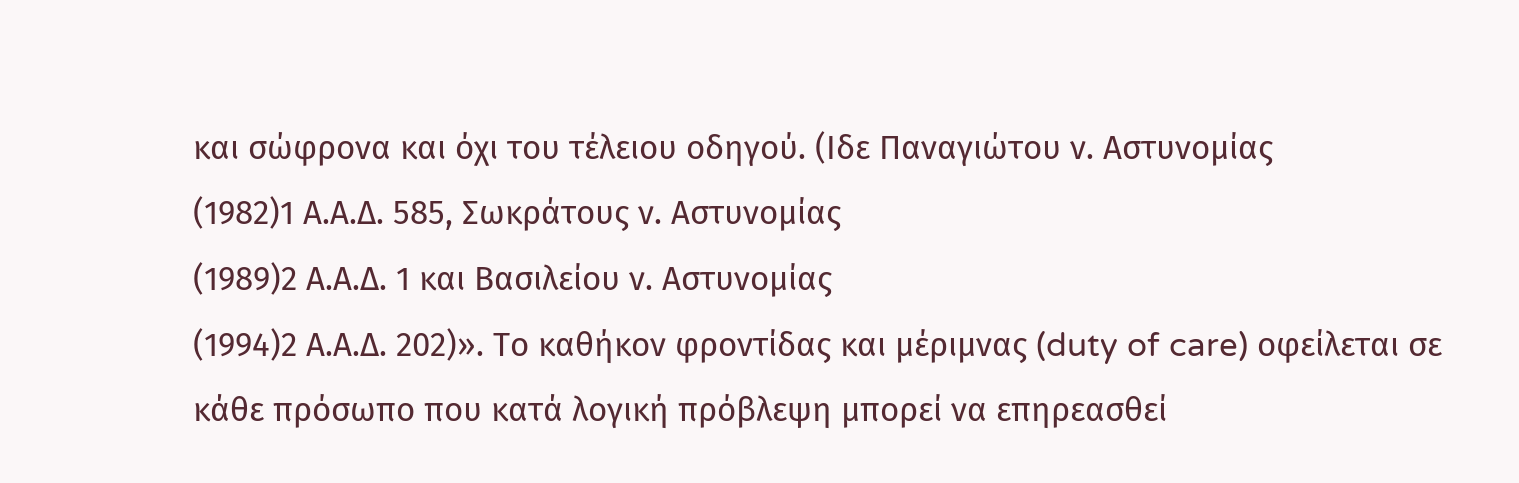και σώφρονα και όχι του τέλειου οδηγού. (Ιδε Παναγιώτου ν. Αστυνομίας
(1982)1 Α.Α.Δ. 585, Σωκράτους ν. Αστυνομίας
(1989)2 Α.Α.Δ. 1 και Βασιλείου ν. Αστυνομίας
(1994)2 Α.Α.Δ. 202)». Το καθήκον φροντίδας και μέριμνας (duty of care) οφείλεται σε κάθε πρόσωπο που κατά λογική πρόβλεψη μπορεί να επηρεασθεί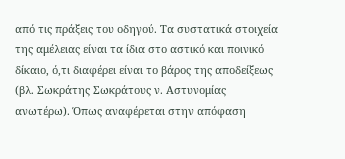από τις πράξεις του οδηγού. Τα συστατικά στοιχεία της αμέλειας είναι τα ίδια στο αστικό και ποινικό δίκαιο, ό,τι διαφέρει είναι το βάρος της αποδείξεως (βλ. Σωκράτης Σωκράτους ν. Αστυνομίας ανωτέρω). Όπως αναφέρεται στην απόφαση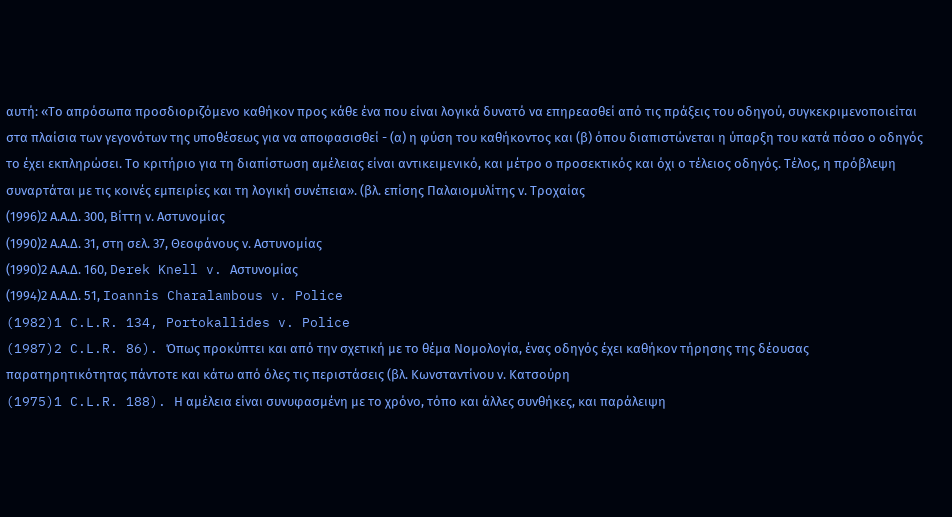αυτή: «Το απρόσωπα προσδιοριζόμενο καθήκον προς κάθε ένα που είναι λογικά δυνατό να επηρεασθεί από τις πράξεις του οδηγού, συγκεκριμενοποιείται στα πλαίσια των γεγονότων της υποθέσεως για να αποφασισθεί - (α) η φύση του καθήκοντος και (β) όπου διαπιστώνεται η ύπαρξη του κατά πόσο ο οδηγός το έχει εκπληρώσει. Το κριτήριο για τη διαπίστωση αμέλειας είναι αντικειμενικό, και μέτρο ο προσεκτικός και όχι ο τέλειος οδηγός. Τέλος, η πρόβλεψη συναρτάται με τις κοινές εμπειρίες και τη λογική συνέπεια». (βλ. επίσης Παλαιομυλίτης ν. Τροχαίας
(1996)2 Α.Α.Δ. 300, Βίττη ν. Αστυνομίας
(1990)2 Α.Α.Δ. 31, στη σελ. 37, Θεοφάνους ν. Αστυνομίας
(1990)2 Α.Α.Δ. 160, Derek Knell v. Αστυνομίας
(1994)2 Α.Α.Δ. 51, Ioannis Charalambous v. Police
(1982)1 C.L.R. 134, Portokallides v. Police
(1987)2 C.L.R. 86). Όπως προκύπτει και από την σχετική με το θέμα Νομολογία, ένας οδηγός έχει καθήκον τήρησης της δέουσας παρατηρητικότητας πάντοτε και κάτω από όλες τις περιστάσεις (βλ. Κωνσταντίνου ν. Κατσούρη
(1975)1 C.L.R. 188). Η αμέλεια είναι συνυφασμένη με το χρόνο, τόπο και άλλες συνθήκες, και παράλειψη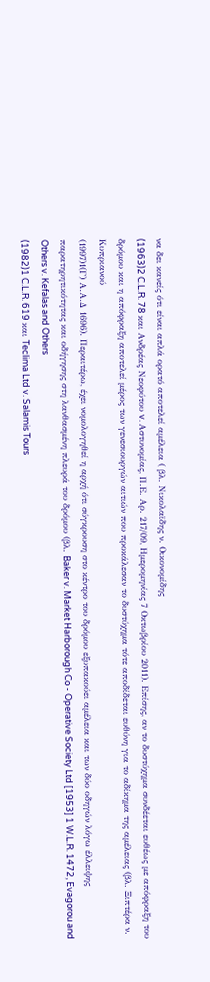να δει κανείς ότι είναι απλά ορατό αποτελεί αμέλεια ( βλ. Νικολαϊδης ν. Οικονομίδης
(1963)2 C.L.R. 78 και Ανδρέας Νεοφύτου v. Aστυνομίας, Π.Ε. Αρ. 217/09, Ημερομηνίας 7 Οκτωβρίου 2011). Επίσης, αν το δυστύχημα συνδέεται ευθέως με απόφραξη του δρόμου και η απόφραξη αποτελεί μέρος των γενεσιουργών αιτιών που προκάλεσαν το δυστύχημα τότε αποδίδεται ευθύνη για το αδίκημα της αμέλειας (βλ. Ξιπτέρα ν. Κυπριανού
(1997)1(Γ) Α.Α.Δ 1696). Περαιτέρω, έχει νομολογηθεί η αρχή ότι σύγκρουση στο κέντρο του δρόμου εξυπακούει αμέλεια και των δύο οδηγών λόγω έλλειψης παρατηρητικότητας και οδήγησης στη λανθασμένη πλευρά του δρόμου (βλ. Baker v. Market Harborough Co - Operative Society Ltd [1953] 1 W.L.R. 1472, Evagorou and Others v. Kefalas and Others
(1982)1 C.L.R. 619 και Teclima Ltd v. Salamis Tours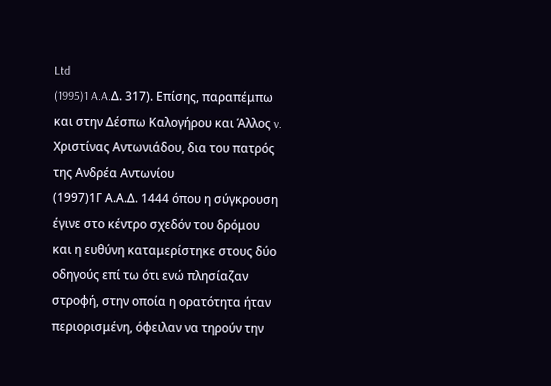Ltd
(1995)1 A.A.Δ. 317). Επίσης, παραπέμπω και στην Δέσπω Καλογήρου και Άλλος v. Xριστίνας Αντωνιάδου, δια του πατρός της Ανδρέα Αντωνίου
(1997)1Γ Α.Α.Δ. 1444 όπου η σύγκρουση έγινε στο κέντρο σχεδόν του δρόμου και η ευθύνη καταμερίστηκε στους δύο οδηγούς επί τω ότι ενώ πλησίαζαν στροφή, στην οποία η ορατότητα ήταν περιορισμένη, όφειλαν να τηρούν την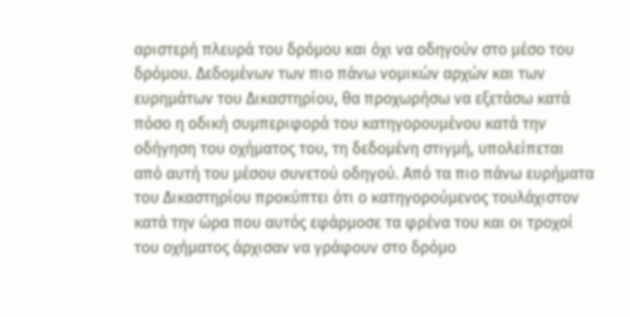αριστερή πλευρά του δρόμου και όχι να οδηγούν στο μέσο του δρόμου. Δεδομένων των πιο πάνω νομικών αρχών και των ευρημάτων του Δικαστηρίου, θα προχωρήσω να εξετάσω κατά πόσο η οδική συμπεριφορά του κατηγορουμένου κατά την οδήγηση του οχήματος του, τη δεδομένη στιγμή, υπολείπεται από αυτή του μέσου συνετού οδηγού. Από τα πιο πάνω ευρήματα του Δικαστηρίου προκύπτει ότι ο κατηγορούμενος τουλάχιστον κατά την ώρα που αυτός εφάρμοσε τα φρένα του και οι τροχοί του οχήματος άρχισαν να γράφουν στο δρόμο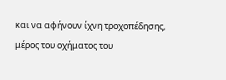και να αφήνουν ίχνη τροχοπέδησης, μέρος του οχήματος του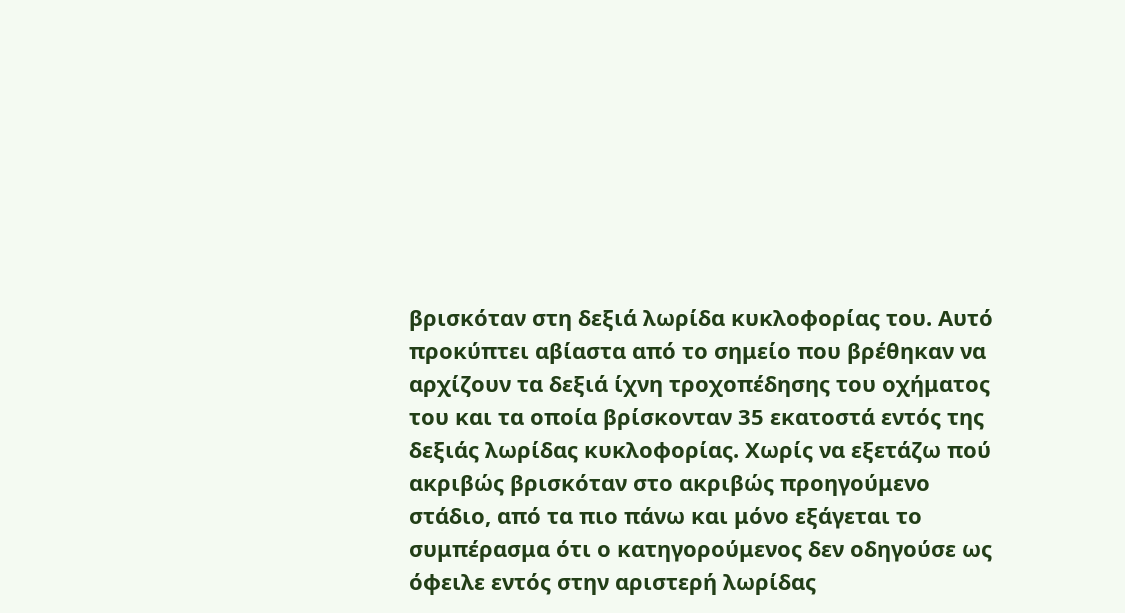βρισκόταν στη δεξιά λωρίδα κυκλοφορίας του. Αυτό προκύπτει αβίαστα από το σημείο που βρέθηκαν να αρχίζουν τα δεξιά ίχνη τροχοπέδησης του οχήματος του και τα οποία βρίσκονταν 35 εκατοστά εντός της δεξιάς λωρίδας κυκλοφορίας. Χωρίς να εξετάζω πού ακριβώς βρισκόταν στο ακριβώς προηγούμενο στάδιο, από τα πιο πάνω και μόνο εξάγεται το συμπέρασμα ότι ο κατηγορούμενος δεν οδηγούσε ως όφειλε εντός στην αριστερή λωρίδας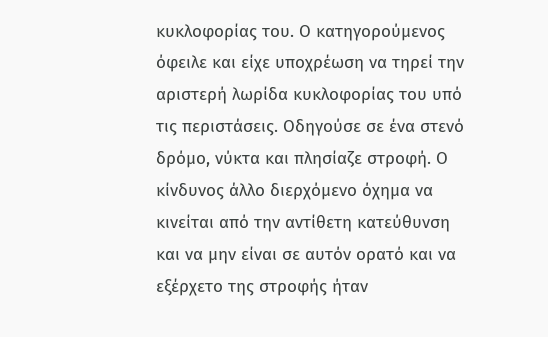κυκλοφορίας του. Ο κατηγορούμενος όφειλε και είχε υποχρέωση να τηρεί την αριστερή λωρίδα κυκλοφορίας του υπό τις περιστάσεις. Οδηγούσε σε ένα στενό δρόμο, νύκτα και πλησίαζε στροφή. Ο κίνδυνος άλλο διερχόμενο όχημα να κινείται από την αντίθετη κατεύθυνση και να μην είναι σε αυτόν ορατό και να εξέρχετο της στροφής ήταν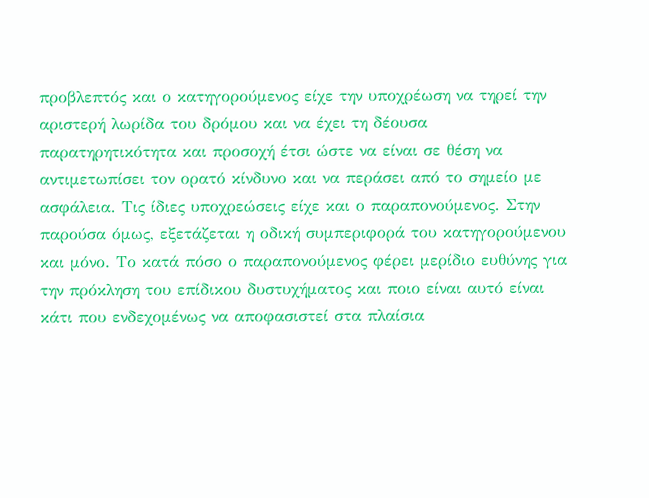προβλεπτός και ο κατηγορούμενος είχε την υποχρέωση να τηρεί την αριστερή λωρίδα του δρόμου και να έχει τη δέουσα παρατηρητικότητα και προσοχή έτσι ώστε να είναι σε θέση να αντιμετωπίσει τον ορατό κίνδυνο και να περάσει από το σημείο με ασφάλεια. Τις ίδιες υποχρεώσεις είχε και ο παραπονούμενος. Στην παρούσα όμως, εξετάζεται η οδική συμπεριφορά του κατηγορούμενου και μόνο. Το κατά πόσο ο παραπονούμενος φέρει μερίδιο ευθύνης για την πρόκληση του επίδικου δυστυχήματος και ποιο είναι αυτό είναι κάτι που ενδεχομένως να αποφασιστεί στα πλαίσια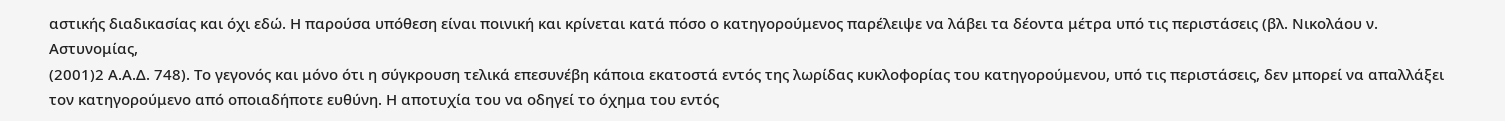αστικής διαδικασίας και όχι εδώ. Η παρούσα υπόθεση είναι ποινική και κρίνεται κατά πόσο ο κατηγορούμενος παρέλειψε να λάβει τα δέοντα μέτρα υπό τις περιστάσεις (βλ. Νικολάου ν. Αστυνομίας,
(2001)2 Α.Α.Δ. 748). Το γεγονός και μόνο ότι η σύγκρουση τελικά επεσυνέβη κάποια εκατοστά εντός της λωρίδας κυκλοφορίας του κατηγορούμενου, υπό τις περιστάσεις, δεν μπορεί να απαλλάξει τον κατηγορούμενο από οποιαδήποτε ευθύνη. Η αποτυχία του να οδηγεί το όχημα του εντός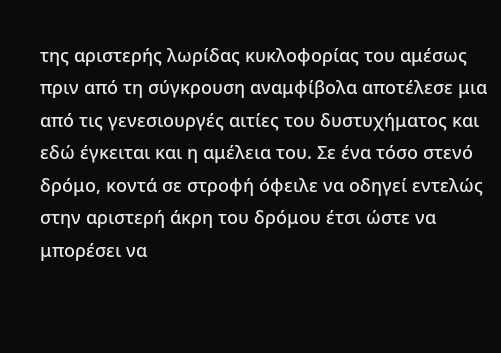της αριστερής λωρίδας κυκλοφορίας του αμέσως πριν από τη σύγκρουση αναμφίβολα αποτέλεσε μια από τις γενεσιουργές αιτίες του δυστυχήματος και εδώ έγκειται και η αμέλεια του. Σε ένα τόσο στενό δρόμο, κοντά σε στροφή όφειλε να οδηγεί εντελώς στην αριστερή άκρη του δρόμου έτσι ώστε να μπορέσει να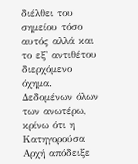διέλθει του σημείου τόσο αυτός αλλά και το εξ' αντιθέτου διερχόμενο όχημα. Δεδομένων όλων των ανωτέρω, κρίνω ότι η Κατηγορούσα Αρχή απόδειξε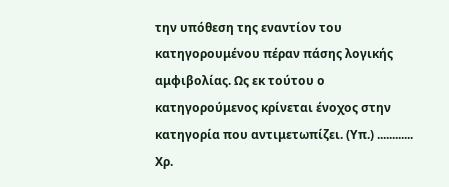την υπόθεση της εναντίον του κατηγορουμένου πέραν πάσης λογικής αμφιβολίας. Ως εκ τούτου ο κατηγορούμενος κρίνεται ένοχος στην κατηγορία που αντιμετωπίζει. (Υπ.) ............ Χρ.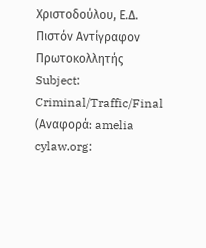Χριστοδούλου, Ε.Δ. Πιστόν Αντίγραφον Πρωτοκολλητής Subject: Criminal/Traffic/Final (Αναφορά: amelia cylaw.org: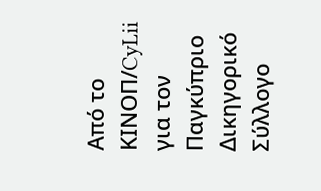Από το ΚΙΝOΠ/CyLii για τον Παγκύπριο Δικηγορικό Σύλλογο